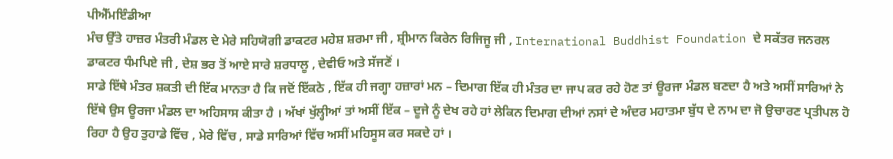ਪੀਐੱਮਇੰਡੀਆ
ਮੰਚ ਉੱਤੇ ਹਾਜ਼ਰ ਮੰਤਰੀ ਮੰਡਲ ਦੇ ਮੇਰੇ ਸਹਿਯੋਗੀ ਡਾਕਟਰ ਮਹੇਸ਼ ਸ਼ਰਮਾ ਜੀ , ਸ਼੍ਰੀਮਾਨ ਕਿਰੇਨ ਰਿਜਿਜੂ ਜੀ , International Buddhist Foundation ਦੇ ਸਕੱਤਰ ਜਨਰਲ ਡਾਕਟਰ ਧੰਮਪਿਏ ਜੀ , ਦੇਸ਼ ਭਰ ਤੋਂ ਆਏ ਸਾਰੇ ਸ਼ਰਧਾਲੂ , ਦੇਵੀਓ ਅਤੇ ਸੱਜਣੋਂ ।
ਸਾਡੇ ਇੱਥੇ ਮੰਤਰ ਸ਼ਕਤੀ ਦੀ ਇੱਕ ਮਾਨਤਾ ਹੈ ਕਿ ਜਦੋਂ ਇੱਕਠੇ , ਇੱਕ ਹੀ ਜਗ੍ਹਾ ਹਜ਼ਾਰਾਂ ਮਨ – ਦਿਮਾਗ ਇੱਕ ਹੀ ਮੰਤਰ ਦਾ ਜਾਪ ਕਰ ਰਹੇ ਹੋਣ ਤਾਂ ਊਰਜਾ ਮੰਡਲ ਬਣਦਾ ਹੈ ਅਤੇ ਅਸੀਂ ਸਾਰਿਆਂ ਨੇ ਇੱਥੇ ਉਸ ਊਰਜਾ ਮੰਡਲ ਦਾ ਅਹਿਸਾਸ ਕੀਤਾ ਹੈ । ਅੱਖਾਂ ਖੁੱਲ੍ਹੀਆਂ ਤਾਂ ਅਸੀਂ ਇੱਕ – ਦੂਜੇ ਨੂੰ ਦੇਖ ਰਹੇ ਹਾਂ ਲੇਕਿਨ ਦਿਮਾਗ ਦੀਆਂ ਨਸਾਂ ਦੇ ਅੰਦਰ ਮਹਾਤਮਾ ਬੁੱਧ ਦੇ ਨਾਮ ਦਾ ਜੋ ਉਚਾਰਣ ਪ੍ਰਤੀਪਲ ਹੋ ਰਿਹਾ ਹੈ ਉਹ ਤੁਹਾਡੇ ਵਿੱਚ , ਮੇਰੇ ਵਿੱਚ , ਸਾਡੇ ਸਾਰਿਆਂ ਵਿੱਚ ਅਸੀਂ ਮਹਿਸੂਸ ਕਰ ਸਕਦੇ ਹਾਂ ।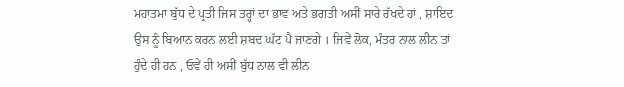ਮਹਾਤਮਾ ਬੁੱਧ ਦੇ ਪ੍ਰਤੀ ਜਿਸ ਤਰ੍ਹਾਂ ਦਾ ਭਾਵ ਅਤੇ ਭਗਤੀ ਅਸੀਂ ਸਾਰੇ ਰੱਖਦੇ ਹਾਂ , ਸ਼ਾਇਦ ਉਸ ਨੂੰ ਬਿਆਨ ਕਰਨ ਲਈ ਸ਼ਬਦ ਘੱਟ ਪੈ ਜਾਣਗੇ । ਜਿਵੇਂ ਲੋਕ, ਮੰਤਰ ਨਾਲ ਲੀਨ ਤਾਂ ਹੁੰਦੇ ਹੀ ਹਨ , ਓਵੇਂ ਹੀ ਅਸੀਂ ਬੁੱਧ ਨਾਲ ਵੀ ਲੀਨ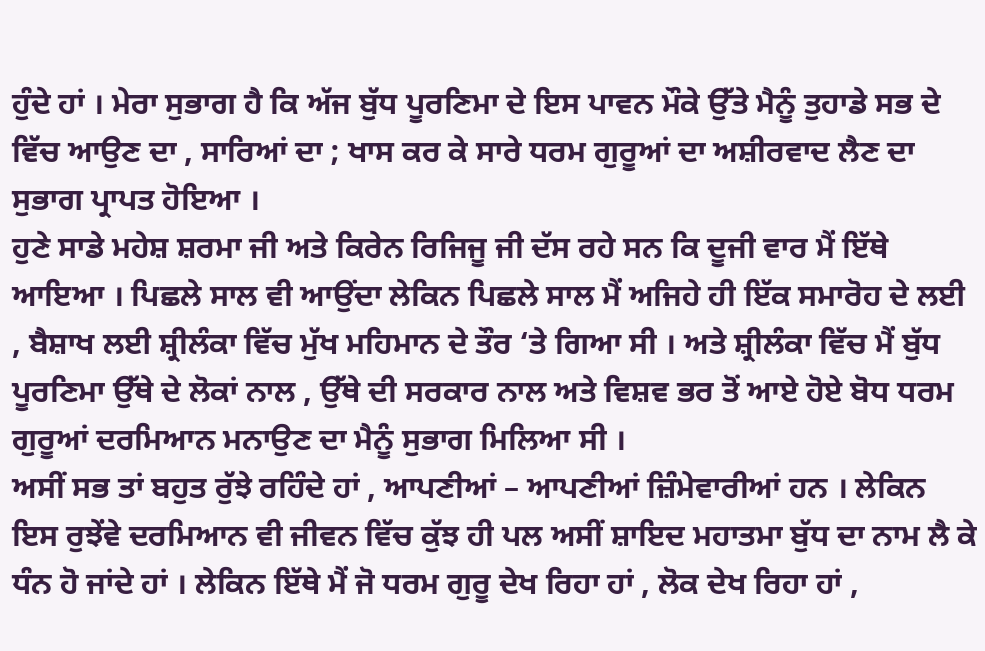ਹੁੰਦੇ ਹਾਂ । ਮੇਰਾ ਸੁਭਾਗ ਹੈ ਕਿ ਅੱਜ ਬੁੱਧ ਪੂਰਣਿਮਾ ਦੇ ਇਸ ਪਾਵਨ ਮੌਕੇ ਉੱਤੇ ਮੈਨੂੰ ਤੁਹਾਡੇ ਸਭ ਦੇ ਵਿੱਚ ਆਉਣ ਦਾ , ਸਾਰਿਆਂ ਦਾ ; ਖਾਸ ਕਰ ਕੇ ਸਾਰੇ ਧਰਮ ਗੁਰੂਆਂ ਦਾ ਅਸ਼ੀਰਵਾਦ ਲੈਣ ਦਾ ਸੁਭਾਗ ਪ੍ਰਾਪਤ ਹੋਇਆ ।
ਹੁਣੇ ਸਾਡੇ ਮਹੇਸ਼ ਸ਼ਰਮਾ ਜੀ ਅਤੇ ਕਿਰੇਨ ਰਿਜਿਜੂ ਜੀ ਦੱਸ ਰਹੇ ਸਨ ਕਿ ਦੂਜੀ ਵਾਰ ਮੈਂ ਇੱਥੇ ਆਇਆ । ਪਿਛਲੇ ਸਾਲ ਵੀ ਆਉਂਦਾ ਲੇਕਿਨ ਪਿਛਲੇ ਸਾਲ ਮੈਂ ਅਜਿਹੇ ਹੀ ਇੱਕ ਸਮਾਰੋਹ ਦੇ ਲਈ , ਬੈਸ਼ਾਖ ਲਈ ਸ਼੍ਰੀਲੰਕਾ ਵਿੱਚ ਮੁੱਖ ਮਹਿਮਾਨ ਦੇ ਤੌਰ ‘ਤੇ ਗਿਆ ਸੀ । ਅਤੇ ਸ਼੍ਰੀਲੰਕਾ ਵਿੱਚ ਮੈਂ ਬੁੱਧ ਪੂਰਣਿਮਾ ਉੱਥੇ ਦੇ ਲੋਕਾਂ ਨਾਲ , ਉੱਥੇ ਦੀ ਸਰਕਾਰ ਨਾਲ ਅਤੇ ਵਿਸ਼ਵ ਭਰ ਤੋਂ ਆਏ ਹੋਏ ਬੋਧ ਧਰਮ ਗੁਰੂਆਂ ਦਰਮਿਆਨ ਮਨਾਉਣ ਦਾ ਮੈਨੂੰ ਸੁਭਾਗ ਮਿਲਿਆ ਸੀ ।
ਅਸੀਂ ਸਭ ਤਾਂ ਬਹੁਤ ਰੁੱਝੇ ਰਹਿੰਦੇ ਹਾਂ , ਆਪਣੀਆਂ – ਆਪਣੀਆਂ ਜ਼ਿੰਮੇਵਾਰੀਆਂ ਹਨ । ਲੇਕਿਨ ਇਸ ਰੁਝੇਂਵੇ ਦਰਮਿਆਨ ਵੀ ਜੀਵਨ ਵਿੱਚ ਕੁੱਝ ਹੀ ਪਲ ਅਸੀਂ ਸ਼ਾਇਦ ਮਹਾਤਮਾ ਬੁੱਧ ਦਾ ਨਾਮ ਲੈ ਕੇ ਧੰਨ ਹੋ ਜਾਂਦੇ ਹਾਂ । ਲੇਕਿਨ ਇੱਥੇ ਮੈਂ ਜੋ ਧਰਮ ਗੁਰੂ ਦੇਖ ਰਿਹਾ ਹਾਂ , ਲੋਕ ਦੇਖ ਰਿਹਾ ਹਾਂ ,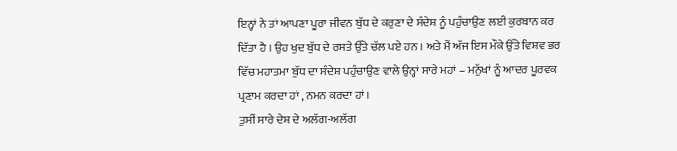ਇਨ੍ਹਾਂ ਨੇ ਤਾਂ ਆਪਣਾ ਪੂਰਾ ਜੀਵਨ ਬੁੱਧ ਦੇ ਕਰੁਣਾ ਦੇ ਸੰਦੇਸ਼ ਨੂੰ ਪਹੁੰਚਾਉਣ ਲਈ ਕੁਰਬਾਨ ਕਰ ਦਿੱਤਾ ਹੈ । ਉਹ ਖੁਦ ਬੁੱਧ ਦੇ ਰਸਤੇ ਉੱਤੇ ਚੱਲ ਪਏ ਹਨ । ਅਤੇ ਮੈਂ ਅੱਜ ਇਸ ਮੌਕੇ ਉੱਤੇ ਵਿਸ਼ਵ ਭਰ ਵਿੱਚ ਮਹਾਤਮਾ ਬੁੱਧ ਦਾ ਸੰਦੇਸ਼ ਪਹੁੰਚਾਉਣ ਵਾਲੇ ਉਨ੍ਹਾਂ ਸਾਰੇ ਮਹਾਂ – ਮਨੁੱਖਾਂ ਨੂੰ ਆਦਰ ਪੂਰਵਕ ਪ੍ਰਣਾਮ ਕਰਦਾ ਹਾਂ , ਨਮਨ ਕਰਦਾ ਹਾਂ ।
ਤੁਸੀਂ ਸਾਰੇ ਦੇਸ਼ ਦੇ ਅਲੱਗ-ਅਲੱਗ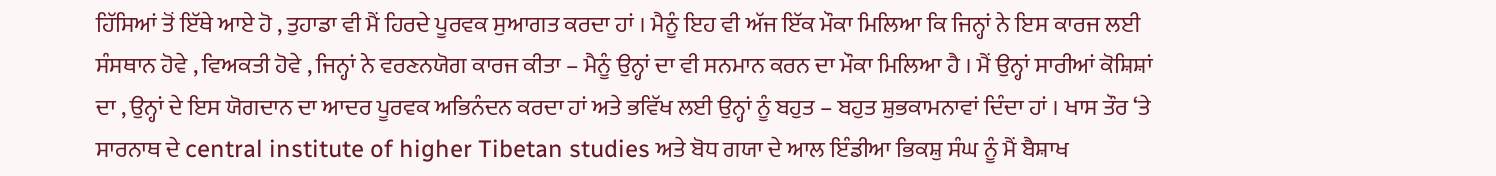ਹਿੱਸਿਆਂ ਤੋਂ ਇੱਥੇ ਆਏ ਹੋ , ਤੁਹਾਡਾ ਵੀ ਮੈਂ ਹਿਰਦੇ ਪੂਰਵਕ ਸੁਆਗਤ ਕਰਦਾ ਹਾਂ । ਮੈਨੂੰ ਇਹ ਵੀ ਅੱਜ ਇੱਕ ਮੌਕਾ ਮਿਲਿਆ ਕਿ ਜਿਨ੍ਹਾਂ ਨੇ ਇਸ ਕਾਰਜ ਲਈ ਸੰਸਥਾਨ ਹੋਵੇ , ਵਿਅਕਤੀ ਹੋਵੇ , ਜਿਨ੍ਹਾਂ ਨੇ ਵਰਣਨਯੋਗ ਕਾਰਜ ਕੀਤਾ – ਮੈਨੂੰ ਉਨ੍ਹਾਂ ਦਾ ਵੀ ਸਨਮਾਨ ਕਰਨ ਦਾ ਮੌਕਾ ਮਿਲਿਆ ਹੈ । ਮੈਂ ਉਨ੍ਹਾਂ ਸਾਰੀਆਂ ਕੋਸ਼ਿਸ਼ਾਂ ਦਾ , ਉਨ੍ਹਾਂ ਦੇ ਇਸ ਯੋਗਦਾਨ ਦਾ ਆਦਰ ਪੂਰਵਕ ਅਭਿਨੰਦਨ ਕਰਦਾ ਹਾਂ ਅਤੇ ਭਵਿੱਖ ਲਈ ਉਨ੍ਹਾਂ ਨੂੰ ਬਹੁਤ – ਬਹੁਤ ਸ਼ੁਭਕਾਮਨਾਵਾਂ ਦਿੰਦਾ ਹਾਂ । ਖਾਸ ਤੌਰ ‘ਤੇ ਸਾਰਨਾਥ ਦੇ central institute of higher Tibetan studies ਅਤੇ ਬੋਧ ਗਯਾ ਦੇ ਆਲ ਇੰਡੀਆ ਭਿਕਸ਼ੁ ਸੰਘ ਨੂੰ ਮੈਂ ਬੈਸ਼ਾਖ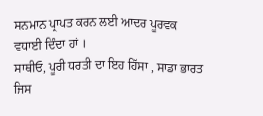ਸਨਮਾਨ ਪ੍ਰਾਪਤ ਕਰਨ ਲਈ ਆਦਰ ਪੂਰਵਕ ਵਧਾਈ ਦਿੰਦਾ ਹਾਂ ।
ਸਾਥੀਓ, ਪੂਰੀ ਧਰਤੀ ਦਾ ਇਹ ਹਿੱਸਾ , ਸਾਡਾ ਭਾਰਤ ਜਿਸ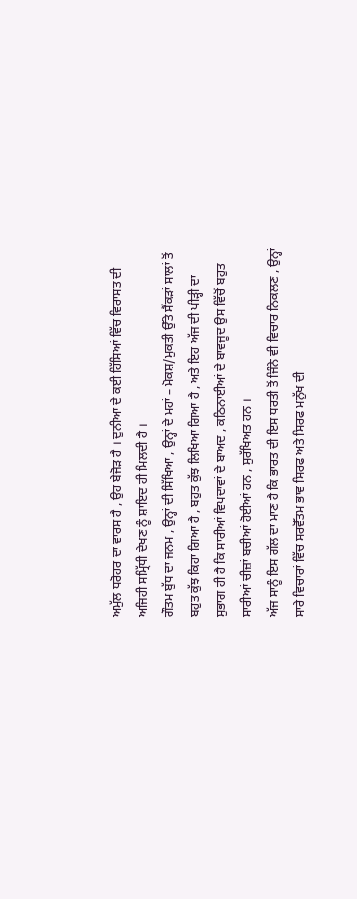ਅਮੁੱਲ ਧਰੋਹਰ ਦਾ ਵਾਰਸ ਹੈ , ਉਹ ਬੇਜੋੜ ਹੈ । ਦੁਨੀਆ ਦੇ ਕਈ ਹਿੱਸਿਆਂ ਵਿੱਚ ਵਿਰਾਸਤ ਦੀ ਅਜਿਹੀ ਸਮ੍ਰਿੱਧੀ ਦੇਖਣ ਨੂੰ ਸ਼ਾਇਦ ਹੀ ਮਿਲਦੀ ਹੈ ।
ਗੌਤਮ ਬੁੱਧ ਦਾ ਜਨਮ , ਉਨ੍ਹਾਂ ਦੀ ਸਿੱਖਿਆ , ਉਨ੍ਹਾਂ ਦੇ ਮਹਾਂ – ਮੋਕਸ਼/ਮੁਕਤੀ ਉੱਤੇ ਸੈਂਕੜਾਂ ਸਾਲਾਂ ਤੋਂ ਬਹੁਤ ਕੁੱਝ ਕਿਹਾ ਗਿਆ ਹੈ , ਬਹੁਤ ਕੁੱਝ ਲਿਖਿਆ ਗਿਆ ਹੈ , ਅਤੇ ਇਹ ਅੱਜ ਦੀ ਪੀੜ੍ਹੀ ਦਾ ਸੁਭਾਗ ਹੀ ਹੈ ਕਿ ਸਾਰੀਆਂ ਵਿਪਦਾਵਾਂ ਦੇ ਬਾਅਦ , ਕਠਿਨਾਈਆਂ ਦੇ ਬਾਵਜੂਦ ਉਸ ਵਿੱਚੋਂ ਬਹੁਤ ਸਾਰੀਆਂ ਚੀਜ਼ਾਂ ਬਚੀਆਂ ਹੋਈਆਂ ਹਨ , ਸੁਰੱਖਿਅਤ ਹਨ ।
ਅੱਜ ਸਾਨੂੰ ਇਸ ਗੱਲ ਦਾ ਮਾਣ ਹੈ ਕਿ ਭਾਰਤ ਦੀ ਇਸ ਧਰਤੀ ਤੋਂ ਜਿੰਨੇ ਵੀ ਵਿਚਾਰ ਨਿਕਲਣ , ਉਨ੍ਹਾਂ ਸਾਰੇ ਵਿਚਾਰਾਂ ਵਿੱਚ ਸਰਵੋੱਤਮ ਭਾਵ ਸਿਰਫ ਅਤੇ ਸਿਰਫ ਮਨੁੱਖ ਦੀ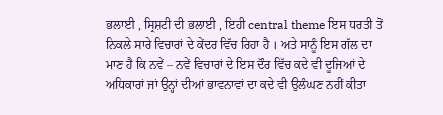ਭਲਾਈ , ਸ੍ਰਿਸ਼ਟੀ ਦੀ ਭਲਾਈ , ਇਹੀ central theme ਇਸ ਧਰਤੀ ਤੋਂ ਨਿਕਲੇ ਸਾਰੇ ਵਿਚਾਰਾਂ ਦੇ ਕੇਂਦਰ ਵਿੱਚ ਰਿਹਾ ਹੈ । ਅਤੇ ਸਾਨੂੰ ਇਸ ਗੱਲ ਦਾ ਮਾਣ ਹੈ ਕਿ ਨਵੇਂ – ਨਵੇਂ ਵਿਚਾਰਾਂ ਦੇ ਇਸ ਦੌਰ ਵਿੱਚ ਕਦੇ ਵੀ ਦੂਜਿਆਂ ਦੇ ਅਧਿਕਾਰਾਂ ਜਾਂ ਉਨ੍ਹਾਂ ਦੀਆਂ ਭਾਵਨਾਵਾਂ ਦਾ ਕਦੇ ਵੀ ਉਲੰਘਣ ਨਹੀਂ ਕੀਤਾ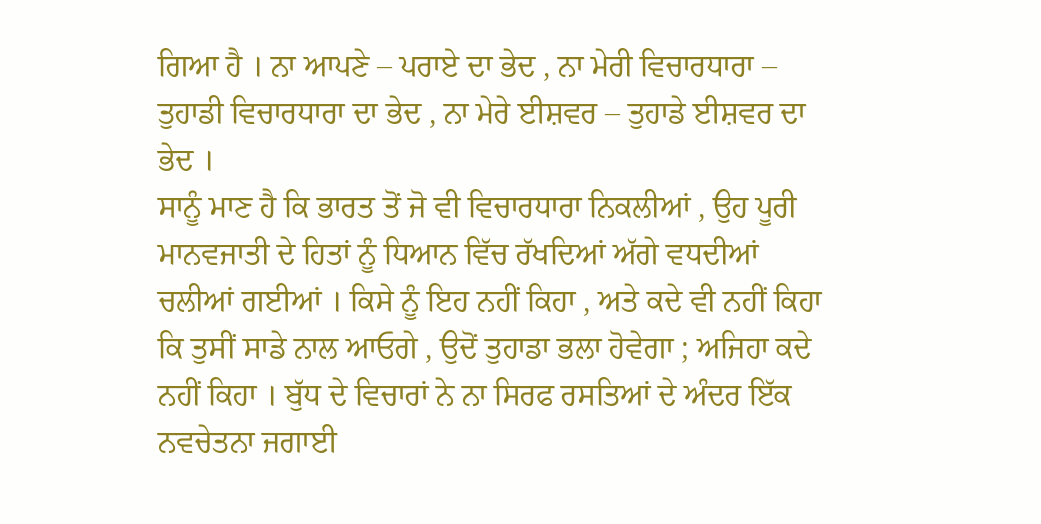ਗਿਆ ਹੈ । ਨਾ ਆਪਣੇ – ਪਰਾਏ ਦਾ ਭੇਦ , ਨਾ ਮੇਰੀ ਵਿਚਾਰਧਾਰਾ – ਤੁਹਾਡੀ ਵਿਚਾਰਧਾਰਾ ਦਾ ਭੇਦ , ਨਾ ਮੇਰੇ ਈਸ਼ਵਰ – ਤੁਹਾਡੇ ਈਸ਼ਵਰ ਦਾ ਭੇਦ ।
ਸਾਨੂੰ ਮਾਣ ਹੈ ਕਿ ਭਾਰਤ ਤੋਂ ਜੋ ਵੀ ਵਿਚਾਰਧਾਰਾ ਨਿਕਲੀਆਂ , ਉਹ ਪੂਰੀ ਮਾਨਵਜਾਤੀ ਦੇ ਹਿਤਾਂ ਨੂੰ ਧਿਆਨ ਵਿੱਚ ਰੱਖਦਿਆਂ ਅੱਗੇ ਵਧਦੀਆਂ ਚਲੀਆਂ ਗਈਆਂ । ਕਿਸੇ ਨੂੰ ਇਹ ਨਹੀਂ ਕਿਹਾ , ਅਤੇ ਕਦੇ ਵੀ ਨਹੀਂ ਕਿਹਾ ਕਿ ਤੁਸੀਂ ਸਾਡੇ ਨਾਲ ਆਓਗੇ , ਉਦੋਂ ਤੁਹਾਡਾ ਭਲਾ ਹੋਵੇਗਾ ; ਅਜਿਹਾ ਕਦੇ ਨਹੀਂ ਕਿਹਾ । ਬੁੱਧ ਦੇ ਵਿਚਾਰਾਂ ਨੇ ਨਾ ਸਿਰਫ ਰਸਤਿਆਂ ਦੇ ਅੰਦਰ ਇੱਕ ਨਵਚੇਤਨਾ ਜਗਾਈ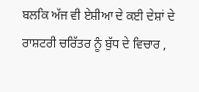ਬਲਕਿ ਅੱਜ ਵੀ ਏਸ਼ੀਆ ਦੇ ਕਈ ਦੇਸ਼ਾਂ ਦੇ ਰਾਸ਼ਟਰੀ ਚਰਿੱਤਰ ਨੂੰ ਬੁੱਧ ਦੇ ਵਿਚਾਰ ,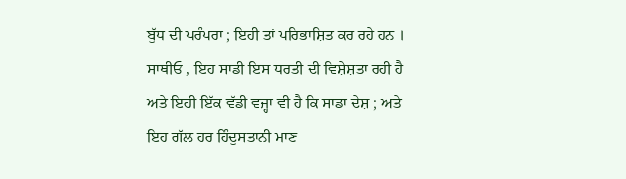ਬੁੱਧ ਦੀ ਪਰੰਪਰਾ ; ਇਹੀ ਤਾਂ ਪਰਿਭਾਸ਼ਿਤ ਕਰ ਰਹੇ ਹਨ ।
ਸਾਥੀਓ , ਇਹ ਸਾਡੀ ਇਸ ਧਰਤੀ ਦੀ ਵਿਸ਼ੇਸ਼ਤਾ ਰਹੀ ਹੈ ਅਤੇ ਇਹੀ ਇੱਕ ਵੱਡੀ ਵਜ੍ਹਾ ਵੀ ਹੈ ਕਿ ਸਾਡਾ ਦੇਸ਼ ; ਅਤੇ ਇਹ ਗੱਲ ਹਰ ਹਿੰਦੁਸਤਾਨੀ ਮਾਣ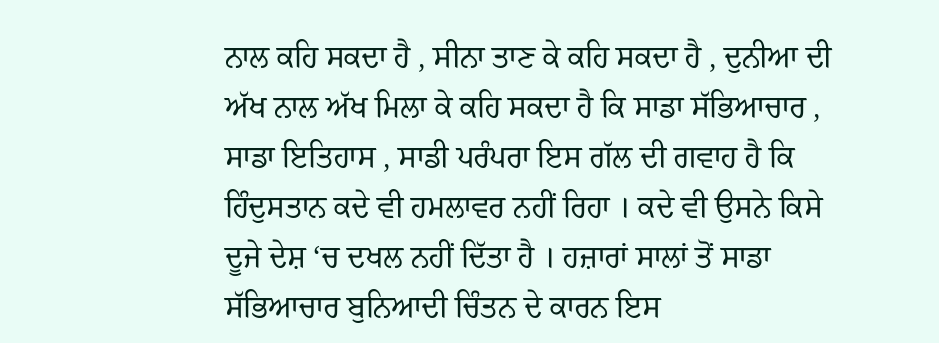ਨਾਲ ਕਹਿ ਸਕਦਾ ਹੈ , ਸੀਨਾ ਤਾਣ ਕੇ ਕਹਿ ਸਕਦਾ ਹੈ , ਦੁਨੀਆ ਦੀ ਅੱਖ ਨਾਲ ਅੱਖ ਮਿਲਾ ਕੇ ਕਹਿ ਸਕਦਾ ਹੈ ਕਿ ਸਾਡਾ ਸੱਭਿਆਚਾਰ , ਸਾਡਾ ਇਤਿਹਾਸ , ਸਾਡੀ ਪਰੰਪਰਾ ਇਸ ਗੱਲ ਦੀ ਗਵਾਹ ਹੈ ਕਿ ਹਿੰਦੁਸਤਾਨ ਕਦੇ ਵੀ ਹਮਲਾਵਰ ਨਹੀਂ ਰਿਹਾ । ਕਦੇ ਵੀ ਉਸਨੇ ਕਿਸੇ ਦੂਜੇ ਦੇਸ਼ ‘ਚ ਦਖਲ ਨਹੀਂ ਦਿੱਤਾ ਹੈ । ਹਜ਼ਾਰਾਂ ਸਾਲਾਂ ਤੋਂ ਸਾਡਾ ਸੱਭਿਆਚਾਰ ਬੁਨਿਆਦੀ ਚਿੰਤਨ ਦੇ ਕਾਰਨ ਇਸ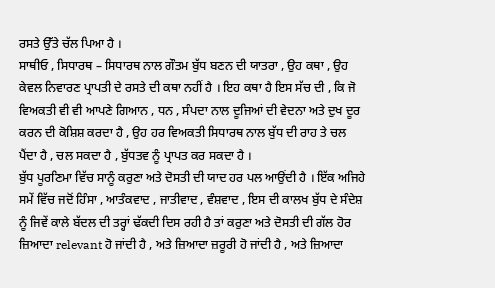ਰਸਤੇ ਉੱਤੇ ਚੱਲ ਪਿਆ ਹੈ ।
ਸਾਥੀਓ , ਸਿਧਾਰਥ – ਸਿਧਾਰਥ ਨਾਲ ਗੌਤਮ ਬੁੱਧ ਬਣਨ ਦੀ ਯਾਤਰਾ , ਉਹ ਕਥਾ , ਉਹ ਕੇਵਲ ਨਿਵਾਰਣ ਪ੍ਰਾਪਤੀ ਦੇ ਰਸਤੇ ਦੀ ਕਥਾ ਨਹੀਂ ਹੈ । ਇਹ ਕਥਾ ਹੈ ਇਸ ਸੱਚ ਦੀ , ਕਿ ਜੋ ਵਿਅਕਤੀ ਵੀ ਵੀ ਆਪਣੇ ਗਿਆਨ , ਧਨ , ਸੰਪਦਾ ਨਾਲ ਦੂਜਿਆਂ ਦੀ ਵੇਦਨਾ ਅਤੇ ਦੁਖ ਦੂਰ ਕਰਨ ਦੀ ਕੋਸ਼ਿਸ਼ ਕਰਦਾ ਹੈ , ਉਹ ਹਰ ਵਿਅਕਤੀ ਸਿਧਾਰਥ ਨਾਲ ਬੁੱਧ ਦੀ ਰਾਹ ਤੇ ਚਲ ਪੈਂਦਾ ਹੈ , ਚਲ ਸਕਦਾ ਹੈ , ਬੁੱਧਤਵ ਨੂੰ ਪ੍ਰਾਪਤ ਕਰ ਸਕਦਾ ਹੈ ।
ਬੁੱਧ ਪੂਰਣਿਮਾ ਵਿੱਚ ਸਾਨੂੰ ਕਰੁਣਾ ਅਤੇ ਦੋਸਤੀ ਦੀ ਯਾਦ ਹਰ ਪਲ ਆਉਂਦੀ ਹੈ । ਇੱਕ ਅਜਿਹੇ ਸਮੇਂ ਵਿੱਚ ਜਦੋਂ ਹਿੰਸਾ , ਆਤੰਕਵਾਦ , ਜਾਤੀਵਾਦ , ਵੰਸ਼ਵਾਦ , ਇਸ ਦੀ ਕਾਲਖ ਬੁੱਧ ਦੇ ਸੰਦੇਸ਼ ਨੂੰ ਜਿਵੇਂ ਕਾਲੇ ਬੱਦਲ ਦੀ ਤਰ੍ਹਾਂ ਢੱਕਦੀ ਦਿਸ ਰਹੀ ਹੈ ਤਾਂ ਕਰੁਣਾ ਅਤੇ ਦੋਸਤੀ ਦੀ ਗੱਲ ਹੋਰ ਜ਼ਿਆਦਾ relevant ਹੋ ਜਾਂਦੀ ਹੈ , ਅਤੇ ਜ਼ਿਆਦਾ ਜ਼ਰੂਰੀ ਹੋ ਜਾਂਦੀ ਹੈ , ਅਤੇ ਜ਼ਿਆਦਾ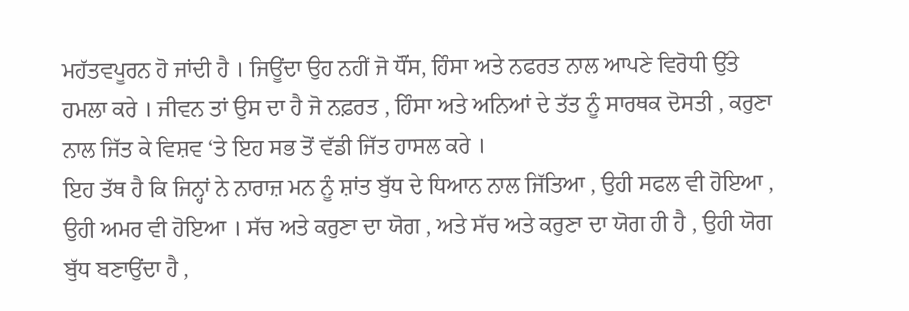ਮਹੱਤਵਪੂਰਨ ਹੋ ਜਾਂਦੀ ਹੈ । ਜਿਊਂਦਾ ਉਹ ਨਹੀਂ ਜੋ ਧੌਂਸ, ਹਿੰਸਾ ਅਤੇ ਨਫਰਤ ਨਾਲ ਆਪਣੇ ਵਿਰੋਧੀ ਉੱਤੇ ਹਮਲਾ ਕਰੇ । ਜੀਵਨ ਤਾਂ ਉਸ ਦਾ ਹੈ ਜੋ ਨਫ਼ਰਤ , ਹਿੰਸਾ ਅਤੇ ਅਨਿਆਂ ਦੇ ਤੱਤ ਨੂੰ ਸਾਰਥਕ ਦੋਸਤੀ , ਕਰੁਣਾ ਨਾਲ ਜਿੱਤ ਕੇ ਵਿਸ਼ਵ ‘ਤੇ ਇਹ ਸਭ ਤੋਂ ਵੱਡੀ ਜਿੱਤ ਹਾਸਲ ਕਰੇ ।
ਇਹ ਤੱਥ ਹੈ ਕਿ ਜਿਨ੍ਹਾਂ ਨੇ ਨਾਰਾਜ਼ ਮਨ ਨੂੰ ਸ਼ਾਂਤ ਬੁੱਧ ਦੇ ਧਿਆਨ ਨਾਲ ਜਿੱਤਿਆ , ਉਹੀ ਸਫਲ ਵੀ ਹੋਇਆ , ਉਹੀ ਅਮਰ ਵੀ ਹੋਇਆ । ਸੱਚ ਅਤੇ ਕਰੁਣਾ ਦਾ ਯੋਗ , ਅਤੇ ਸੱਚ ਅਤੇ ਕਰੁਣਾ ਦਾ ਯੋਗ ਹੀ ਹੈ , ਉਹੀ ਯੋਗ ਬੁੱਧ ਬਣਾਉਂਦਾ ਹੈ ,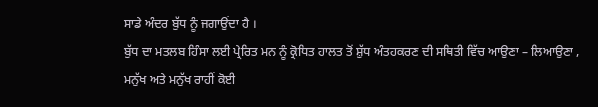ਸਾਡੇ ਅੰਦਰ ਬੁੱਧ ਨੂੰ ਜਗਾਉਂਦਾ ਹੈ ।
ਬੁੱਧ ਦਾ ਮਤਲਬ ਹਿੰਸਾ ਲਈ ਪ੍ਰੇਰਿਤ ਮਨ ਨੂੰ ਕ੍ਰੋਧਿਤ ਹਾਲਤ ਤੋਂ ਸ਼ੁੱਧ ਅੰਤਹਕਰਣ ਦੀ ਸਥਿਤੀ ਵਿੱਚ ਆਉਣਾ – ਲਿਆਉਣਾ , ਮਨੁੱਖ ਅਤੇ ਮਨੁੱਖ ਰਾਹੀਂ ਕੋਈ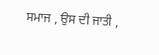ਸਮਾਜ , ਉਸ ਦੀ ਜਾਤੀ ,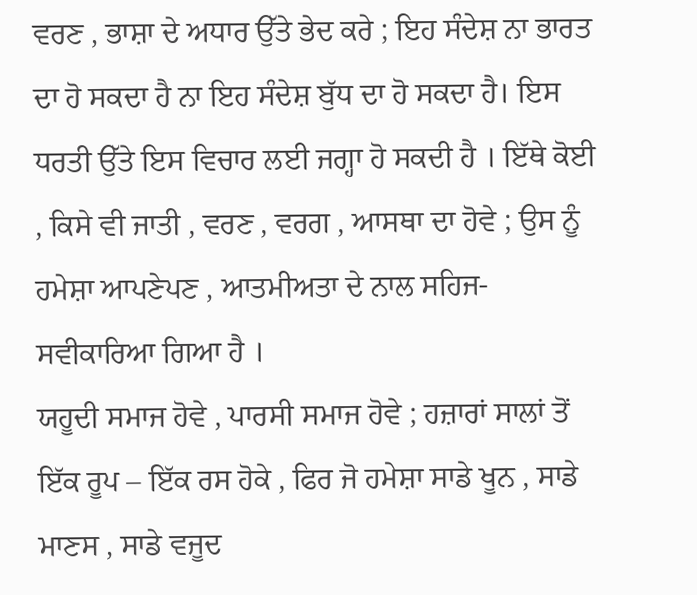ਵਰਣ , ਭਾਸ਼ਾ ਦੇ ਅਧਾਰ ਉੱਤੇ ਭੇਦ ਕਰੇ ; ਇਹ ਸੰਦੇਸ਼ ਨਾ ਭਾਰਤ ਦਾ ਹੋ ਸਕਦਾ ਹੈ ਨਾ ਇਹ ਸੰਦੇਸ਼ ਬੁੱਧ ਦਾ ਹੋ ਸਕਦਾ ਹੈ। ਇਸ ਧਰਤੀ ਉੱਤੇ ਇਸ ਵਿਚਾਰ ਲਈ ਜਗ੍ਹਾ ਹੋ ਸਕਦੀ ਹੈ । ਇੱਥੇ ਕੋਈ , ਕਿਸੇ ਵੀ ਜਾਤੀ , ਵਰਣ , ਵਰਗ , ਆਸਥਾ ਦਾ ਹੋਵੇ ; ਉਸ ਨੂੰ ਹਮੇਸ਼ਾ ਆਪਣੇਪਣ , ਆਤਮੀਅਤਾ ਦੇ ਨਾਲ ਸਹਿਜ-ਸਵੀਕਾਰਿਆ ਗਿਆ ਹੈ ।
ਯਹੂਦੀ ਸਮਾਜ ਹੋਵੇ , ਪਾਰਸੀ ਸਮਾਜ ਹੋਵੇ ; ਹਜ਼ਾਰਾਂ ਸਾਲਾਂ ਤੋਂ ਇੱਕ ਰੂਪ – ਇੱਕ ਰਸ ਹੋਕੇ , ਫਿਰ ਜੋ ਹਮੇਸ਼ਾ ਸਾਡੇ ਖੂਨ , ਸਾਡੇ ਮਾਣਸ , ਸਾਡੇ ਵਜੂਦ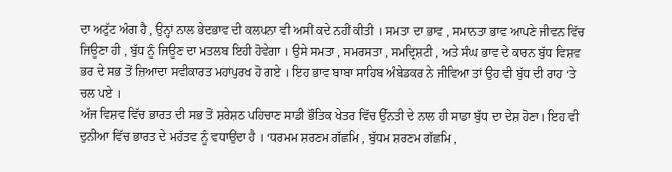ਦਾ ਅਟੁੱਟ ਅੰਗ ਹੈ , ਉਨ੍ਹਾਂ ਨਾਲ ਭੇਦਭਾਵ ਦੀ ਕਲਪਨਾ ਵੀ ਅਸੀਂ ਕਦੇ ਨਹੀਂ ਕੀਤੀ । ਸਮਤਾ ਦਾ ਭਾਵ , ਸਮਾਨਤਾ ਭਾਵ ਆਪਣੇ ਜੀਵਨ ਵਿੱਚ ਜਿਊਣਾ ਹੀ , ਬੁੱਧ ਨੂੰ ਜਿਊਣ ਦਾ ਮਤਲਬ ਇਹੀ ਹੋਵੇਗਾ । ਉਸੇ ਸਮਤਾ , ਸਮਰਸਤਾ , ਸਮਦ੍ਰਿਸ਼ਟੀ , ਅਤੇ ਸੰਘ ਭਾਵ ਦੇ ਕਾਰਨ ਬੁੱਧ ਵਿਸ਼ਵ ਭਰ ਦੇ ਸਭ ਤੋਂ ਜ਼ਿਆਦਾ ਸਵੀਕਾਰਤ ਮਹਾਂਪੁਰਖ ਹੋ ਗਏ । ਇਹ ਭਾਵ ਬਾਬਾ ਸਾਹਿਬ ਅੰਬੇਡਕਰ ਨੇ ਜੀਵਿਆ ਤਾਂ ਉਹ ਵੀ ਬੁੱਧ ਦੀ ਰਾਹ ‘ਤੇ ਚਲ ਪਏ ।
ਅੱਜ ਵਿਸ਼ਵ ਵਿੱਚ ਭਾਰਤ ਦੀ ਸਭ ਤੋਂ ਸ਼ਰੇਸ਼ਠ ਪਹਿਚਾਣ ਸਾਡੀ ਭੌਤਿਕ ਖੇਤਰ ਵਿੱਚ ਉੱਨਤੀ ਦੇ ਨਾਲ ਹੀ ਸਾਡਾ ਬੁੱਧ ਦਾ ਦੇਸ਼ ਹੋਣਾ। ਇਹ ਵੀ ਦੁਨੀਆ ਵਿੱਚ ਭਾਰਤ ਦੇ ਮਹੱਤਵ ਨੂੰ ਵਧਾਉਂਦਾ ਹੈ । ‘ਧਰਮਮ ਸ਼ਰਣਮ ਗੱਛਮਿ , ਬੁੱਧਮ ਸ਼ਰਣਮ ਗੱਛਮਿ ,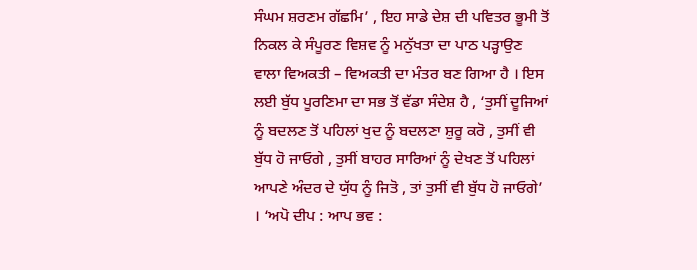ਸੰਘਮ ਸ਼ਰਣਮ ਗੱਛਮਿ’ , ਇਹ ਸਾਡੇ ਦੇਸ਼ ਦੀ ਪਵਿਤਰ ਭੂਮੀ ਤੋਂ ਨਿਕਲ ਕੇ ਸੰਪੂਰਣ ਵਿਸ਼ਵ ਨੂੰ ਮਨੁੱਖਤਾ ਦਾ ਪਾਠ ਪੜ੍ਹਾਉਣ ਵਾਲਾ ਵਿਅਕਤੀ – ਵਿਅਕਤੀ ਦਾ ਮੰਤਰ ਬਣ ਗਿਆ ਹੈ । ਇਸ ਲਈ ਬੁੱਧ ਪੂਰਣਿਮਾ ਦਾ ਸਭ ਤੋਂ ਵੱਡਾ ਸੰਦੇਸ਼ ਹੈ , ‘ਤੁਸੀਂ ਦੂਜਿਆਂ ਨੂੰ ਬਦਲਣ ਤੋਂ ਪਹਿਲਾਂ ਖੁਦ ਨੂੰ ਬਦਲਣਾ ਸ਼ੁਰੂ ਕਰੋ , ਤੁਸੀਂ ਵੀ ਬੁੱਧ ਹੋ ਜਾਓਗੇ , ਤੁਸੀਂ ਬਾਹਰ ਸਾਰਿਆਂ ਨੂੰ ਦੇਖਣ ਤੋਂ ਪਹਿਲਾਂ ਆਪਣੇ ਅੰਦਰ ਦੇ ਯੁੱਧ ਨੂੰ ਜਿਤੋ , ਤਾਂ ਤੁਸੀਂ ਵੀ ਬੁੱਧ ਹੋ ਜਾਓਗੇ’ । ‘ਅਪੋ ਦੀਪ : ਆਪ ਭਵ :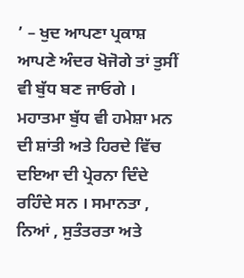’ – ਖੁਦ ਆਪਣਾ ਪ੍ਰਕਾਸ਼ ਆਪਣੇ ਅੰਦਰ ਖੋਜੋਗੇ ਤਾਂ ਤੁਸੀਂ ਵੀ ਬੁੱਧ ਬਣ ਜਾਓਗੇ ।
ਮਹਾਤਮਾ ਬੁੱਧ ਵੀ ਹਮੇਸ਼ਾ ਮਨ ਦੀ ਸ਼ਾਂਤੀ ਅਤੇ ਹਿਰਦੇ ਵਿੱਚ ਦਇਆ ਦੀ ਪ੍ਰੇਰਨਾ ਦਿੰਦੇ ਰਹਿੰਦੇ ਸਨ । ਸਮਾਨਤਾ , ਨਿਆਂ , ਸੁਤੰਤਰਤਾ ਅਤੇ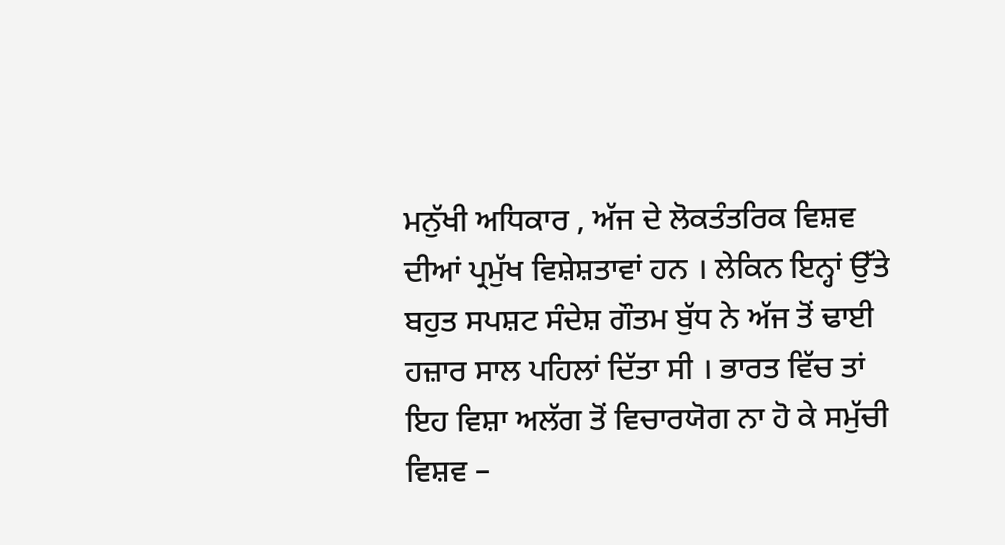ਮਨੁੱਖੀ ਅਧਿਕਾਰ , ਅੱਜ ਦੇ ਲੋਕਤੰਤਰਿਕ ਵਿਸ਼ਵ ਦੀਆਂ ਪ੍ਰਮੁੱਖ ਵਿਸ਼ੇਸ਼ਤਾਵਾਂ ਹਨ । ਲੇਕਿਨ ਇਨ੍ਹਾਂ ਉੱਤੇ ਬਹੁਤ ਸਪਸ਼ਟ ਸੰਦੇਸ਼ ਗੌਤਮ ਬੁੱਧ ਨੇ ਅੱਜ ਤੋਂ ਢਾਈ ਹਜ਼ਾਰ ਸਾਲ ਪਹਿਲਾਂ ਦਿੱਤਾ ਸੀ । ਭਾਰਤ ਵਿੱਚ ਤਾਂ ਇਹ ਵਿਸ਼ਾ ਅਲੱਗ ਤੋਂ ਵਿਚਾਰਯੋਗ ਨਾ ਹੋ ਕੇ ਸਮੁੱਚੀ ਵਿਸ਼ਵ –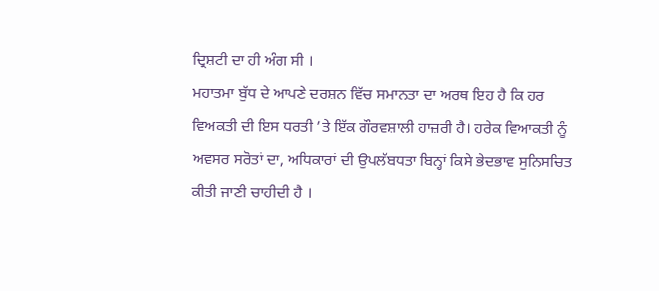ਦ੍ਰਿਸ਼ਟੀ ਦਾ ਹੀ ਅੰਗ ਸੀ ।
ਮਹਾਤਮਾ ਬੁੱਧ ਦੇ ਆਪਣੇ ਦਰਸ਼ਨ ਵਿੱਚ ਸਮਾਨਤਾ ਦਾ ਅਰਥ ਇਹ ਹੈ ਕਿ ਹਰ ਵਿਅਕਤੀ ਦੀ ਇਸ ਧਰਤੀ ’ਤੇ ਇੱਕ ਗੌਰਵਸ਼ਾਲੀ ਹਾਜ਼ਰੀ ਹੈ। ਹਰੇਕ ਵਿਆਕਤੀ ਨੂੰ ਅਵਸਰ ਸਰੋਤਾਂ ਦਾ, ਅਧਿਕਾਰਾਂ ਦੀ ਉਪਲੱਬਧਤਾ ਬਿਨ੍ਹਾਂ ਕਿਸੇ ਭੇਦਭਾਵ ਸੁਨਿਸਚਿਤ ਕੀਤੀ ਜਾਣੀ ਚਾਹੀਦੀ ਹੈ ।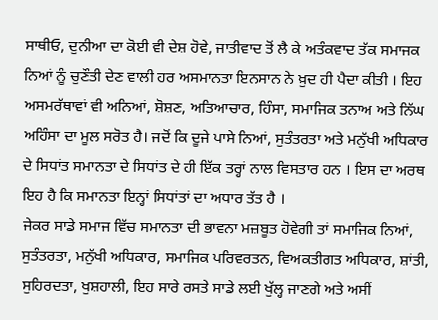ਸਾਥੀਓ, ਦੁਨੀਆ ਦਾ ਕੋਈ ਵੀ ਦੇਸ਼ ਹੋਵੇ, ਜਾਤੀਵਾਦ ਤੋਂ ਲੈ ਕੇ ਅਤੰਕਵਾਦ ਤੱਕ ਸਮਾਜਕ ਨਿਆਂ ਨੂੰ ਚੁਣੌਤੀ ਦੇਣ ਵਾਲੀ ਹਰ ਅਸਮਾਨਤਾ ਇਨਸਾਨ ਨੇ ਖ਼ੁਦ ਹੀ ਪੈਦਾ ਕੀਤੀ । ਇਹ ਅਸਮਰੱਥਾਵਾਂ ਵੀ ਅਨਿਆਂ, ਸ਼ੋਸ਼ਣ, ਅਤਿਆਚਾਰ, ਹਿੰਸਾ, ਸਮਾਜਿਕ ਤਨਾਅ ਅਤੇ ਨਿੱਘ ਅਹਿੰਸਾ ਦਾ ਮੂਲ ਸਰੋਤ ਹੈ। ਜਦੋਂ ਕਿ ਦੂਜੇ ਪਾਸੇ ਨਿਆਂ, ਸੁਤੰਤਰਤਾ ਅਤੇ ਮਨੁੱਖੀ ਅਧਿਕਾਰ ਦੇ ਸਿਧਾਂਤ ਸਮਾਨਤਾ ਦੇ ਸਿਧਾਂਤ ਦੇ ਹੀ ਇੱਕ ਤਰ੍ਹਾਂ ਨਾਲ ਵਿਸਤਾਰ ਹਨ । ਇਸ ਦਾ ਅਰਥ ਇਹ ਹੈ ਕਿ ਸਮਾਨਤਾ ਇਨ੍ਹਾਂ ਸਿਧਾਂਤਾਂ ਦਾ ਅਧਾਰ ਤੱਤ ਹੈ ।
ਜੇਕਰ ਸਾਡੇ ਸਮਾਜ ਵਿੱਚ ਸਮਾਨਤਾ ਦੀ ਭਾਵਨਾ ਮਜ਼ਬੂਤ ਹੋਵੇਗੀ ਤਾਂ ਸਮਾਜਿਕ ਨਿਆਂ, ਸੁਤੰਤਰਤਾ, ਮਨੁੱਖੀ ਅਧਿਕਾਰ, ਸਮਾਜਿਕ ਪਰਿਵਰਤਨ, ਵਿਅਕਤੀਗਤ ਅਧਿਕਾਰ, ਸ਼ਾਂਤੀ, ਸੁਹਿਰਦਤਾ, ਖੁਸ਼ਹਾਲੀ, ਇਹ ਸਾਰੇ ਰਸਤੇ ਸਾਡੇ ਲਈ ਖੁੱਲ੍ਹ ਜਾਣਗੇ ਅਤੇ ਅਸੀਂ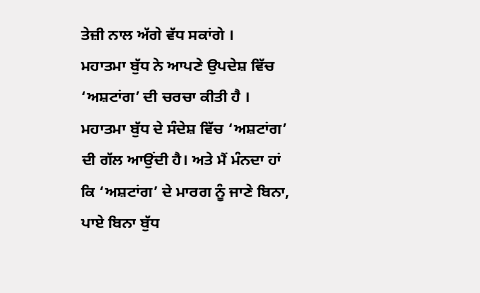ਤੇਜ਼ੀ ਨਾਲ ਅੱਗੇ ਵੱਧ ਸਕਾਂਗੇ ।
ਮਹਾਤਮਾ ਬੁੱਧ ਨੇ ਆਪਣੇ ਉਪਦੇਸ਼ ਵਿੱਚ ‘ਅਸ਼ਟਾਂਗ’ ਦੀ ਚਰਚਾ ਕੀਤੀ ਹੈ । ਮਹਾਤਮਾ ਬੁੱਧ ਦੇ ਸੰਦੇਸ਼ ਵਿੱਚ ‘ਅਸ਼ਟਾਂਗ’ ਦੀ ਗੱਲ ਆਉਂਦੀ ਹੈ। ਅਤੇ ਮੈਂ ਮੰਨਦਾ ਹਾਂ ਕਿ ‘ਅਸ਼ਟਾਂਗ’ ਦੇ ਮਾਰਗ ਨੂੰ ਜਾਣੇ ਬਿਨਾ, ਪਾਏ ਬਿਨਾ ਬੁੱਧ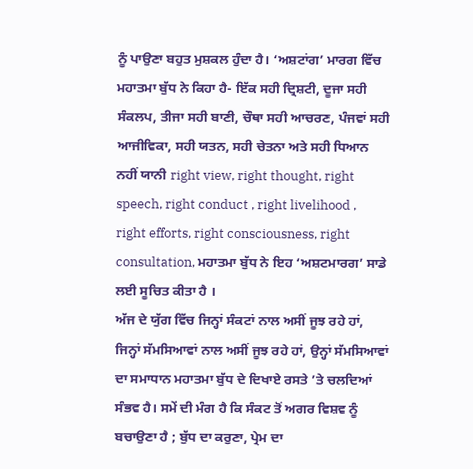ਨੂੰ ਪਾਉਣਾ ਬਹੁਤ ਮੁਸ਼ਕਲ ਹੁੰਦਾ ਹੈ। ‘ਅਸ਼ਟਾਂਗ’ ਮਾਰਗ ਵਿੱਚ ਮਹਾਤਮਾ ਬੁੱਧ ਨੇ ਕਿਹਾ ਹੈ- ਇੱਕ ਸਹੀ ਦ੍ਰਿਸ਼ਟੀ, ਦੂਜਾ ਸਹੀ ਸੰਕਲਪ, ਤੀਜਾ ਸਹੀ ਬਾਣੀ, ਚੌਥਾ ਸਹੀ ਆਚਰਣ, ਪੰਜਵਾਂ ਸਹੀ ਆਜੀਵਿਕਾ, ਸਹੀ ਯਤਨ, ਸਹੀ ਚੇਤਨਾ ਅਤੇ ਸਹੀ ਧਿਆਨ ਨਹੀਂ ਯਾਨੀ right view, right thought, right speech, right conduct , right livelihood , right efforts, right consciousness, right consultation, ਮਹਾਤਮਾ ਬੁੱਧ ਨੇ ਇਹ ‘ਅਸ਼ਟਮਾਰਗ’ ਸਾਡੇ ਲਈ ਸੂਚਿਤ ਕੀਤਾ ਹੈ ।
ਅੱਜ ਦੇ ਯੁੱਗ ਵਿੱਚ ਜਿਨ੍ਹਾਂ ਸੰਕਟਾਂ ਨਾਲ ਅਸੀਂ ਜੂਝ ਰਹੇ ਹਾਂ, ਜਿਨ੍ਹਾਂ ਸੱਮਸਿਆਵਾਂ ਨਾਲ ਅਸੀਂ ਜੂਝ ਰਹੇ ਹਾਂ, ਉਨ੍ਹਾਂ ਸੱਮਸਿਆਵਾਂ ਦਾ ਸਮਾਧਾਨ ਮਹਾਤਮਾ ਬੁੱਧ ਦੇ ਦਿਖਾਏ ਰਸਤੇ ’ਤੇ ਚਲਦਿਆਂ ਸੰਭਵ ਹੈ। ਸਮੇਂ ਦੀ ਮੰਗ ਹੈ ਕਿ ਸੰਕਟ ਤੋਂ ਅਗਰ ਵਿਸ਼ਵ ਨੂੰ ਬਚਾਉਣਾ ਹੈ ; ਬੁੱਧ ਦਾ ਕਰੁਣਾ, ਪ੍ਰੇਮ ਦਾ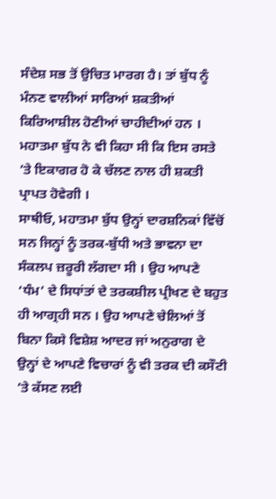ਸੰਦੇਸ਼ ਸਭ ਤੋਂ ਉਚਿਤ ਮਾਰਗ ਹੈ। ਤਾਂ ਬੁੱਧ ਨੂੰ ਮੰਨਣ ਵਾਲੀਆਂ ਸਾਰਿਆਂ ਸ਼ਕਤੀਆਂ ਕਿਰਿਆਸ਼ੀਲ ਹੋਣੀਆਂ ਚਾਹੀਦੀਆਂ ਹਨ । ਮਹਾਤਮਾ ਬੁੱਧ ਨੇ ਵੀ ਕਿਹਾ ਸੀ ਕਿ ਇਸ ਰਸਤੇ ’ਤੇ ਇਕਾਗਰ ਹੋ ਕੇ ਚੱਲਣ ਨਾਲ ਹੀ ਸ਼ਕਤੀ ਪ੍ਰਾਪਤ ਹੋਵੇਗੀ ।
ਸਾਥੀਓ, ਮਹਾਤਮਾ ਬੁੱਧ ਉਨ੍ਹਾਂ ਦਾਰਸ਼ਨਿਕਾਂ ਵਿੱਚੋਂ ਸਨ ਜਿਨ੍ਹਾਂ ਨੂੰ ਤਰਕ-ਬੁੱਧੀ ਅਤੇ ਭਾਵਨਾ ਦਾ ਸੰਕਲਪ ਜ਼ਰੂਰੀ ਲੱਗਦਾ ਸੀ । ਉਹ ਆਪਣੇ ‘ਧੰਮ’ ਦੇ ਸਿਧਾਂਤਾਂ ਦੇ ਤਰਕਸ਼ੀਲ ਪ੍ਰੀਖਣ ਦੇ ਬਹੁਤ ਹੀ ਆਗ੍ਰਹੀ ਸਨ । ਉਹ ਆਪਣੇ ਚੇਲਿਆਂ ਤੋਂ ਬਿਨਾ ਕਿਸੇ ਵਿਸ਼ੇਸ਼ ਆਦਰ ਜਾਂ ਅਨੁਰਾਗ ਦੇ ਉਨ੍ਹਾਂ ਦੇ ਆਪਣੇ ਵਿਚਾਰਾਂ ਨੂੰ ਵੀ ਤਰਕ ਦੀ ਕਸੌਟੀ ’ਤੇ ਕੱਸਣ ਲਈ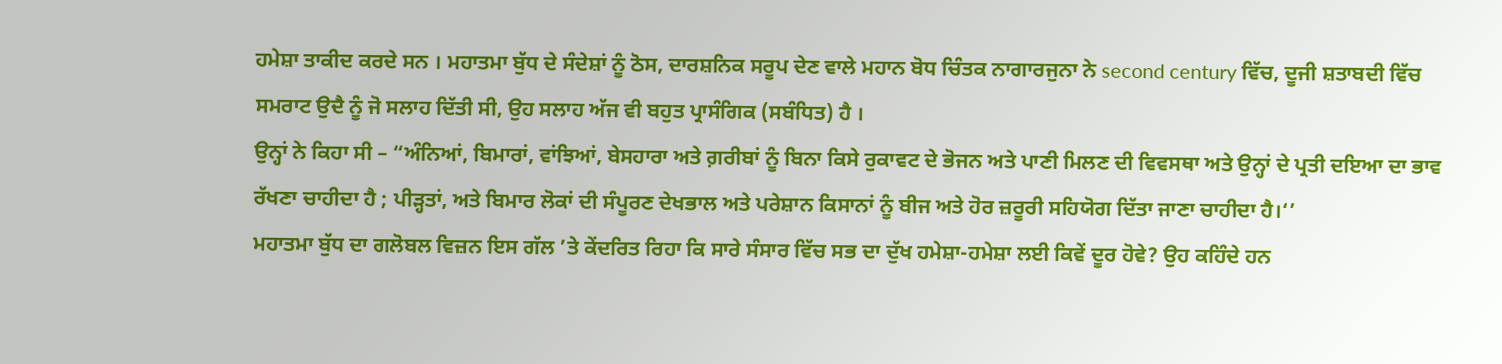ਹਮੇਸ਼ਾ ਤਾਕੀਦ ਕਰਦੇ ਸਨ । ਮਹਾਤਮਾ ਬੁੱਧ ਦੇ ਸੰਦੇਸ਼ਾਂ ਨੂੰ ਠੋਸ, ਦਾਰਸ਼ਨਿਕ ਸਰੂਪ ਦੇਣ ਵਾਲੇ ਮਹਾਨ ਬੋਧ ਚਿੰਤਕ ਨਾਗਾਰਜੁਨਾ ਨੇ second century ਵਿੱਚ, ਦੂਜੀ ਸ਼ਤਾਬਦੀ ਵਿੱਚ ਸਮਰਾਟ ਉਦੈ ਨੂੰ ਜੋ ਸਲਾਹ ਦਿੱਤੀ ਸੀ, ਉਹ ਸਲਾਹ ਅੱਜ ਵੀ ਬਹੁਤ ਪ੍ਰਾਸੰਗਿਕ (ਸਬੰਧਿਤ) ਹੈ ।
ਉਨ੍ਹਾਂ ਨੇ ਕਿਹਾ ਸੀ – “ਅੰਨਿਆਂ, ਬਿਮਾਰਾਂ, ਵਾਂਝਿਆਂ, ਬੇਸਹਾਰਾ ਅਤੇ ਗ਼ਰੀਬਾਂ ਨੂੰ ਬਿਨਾ ਕਿਸੇ ਰੁਕਾਵਟ ਦੇ ਭੋਜਨ ਅਤੇ ਪਾਣੀ ਮਿਲਣ ਦੀ ਵਿਵਸਥਾ ਅਤੇ ਉਨ੍ਹਾਂ ਦੇ ਪ੍ਰਤੀ ਦਇਆ ਦਾ ਭਾਵ ਰੱਖਣਾ ਚਾਹੀਦਾ ਹੈ ; ਪੀੜ੍ਹਤਾਂ, ਅਤੇ ਬਿਮਾਰ ਲੋਕਾਂ ਦੀ ਸੰਪੂਰਣ ਦੇਖਭਾਲ ਅਤੇ ਪਰੇਸ਼ਾਨ ਕਿਸਾਨਾਂ ਨੂੰ ਬੀਜ ਅਤੇ ਹੋਰ ਜ਼ਰੂਰੀ ਸਹਿਯੋਗ ਦਿੱਤਾ ਜਾਣਾ ਚਾਹੀਦਾ ਹੈ।‘’
ਮਹਾਤਮਾ ਬੁੱਧ ਦਾ ਗਲੋਬਲ ਵਿਜ਼ਨ ਇਸ ਗੱਲ ’ਤੇ ਕੇਂਦਰਿਤ ਰਿਹਾ ਕਿ ਸਾਰੇ ਸੰਸਾਰ ਵਿੱਚ ਸਭ ਦਾ ਦੁੱਖ ਹਮੇਸ਼ਾ-ਹਮੇਸ਼ਾ ਲਈ ਕਿਵੇਂ ਦੂਰ ਹੋਵੇ? ਉਹ ਕਹਿੰਦੇ ਹਨ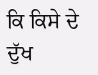ਕਿ ਕਿਸੇ ਦੇ ਦੁੱਖ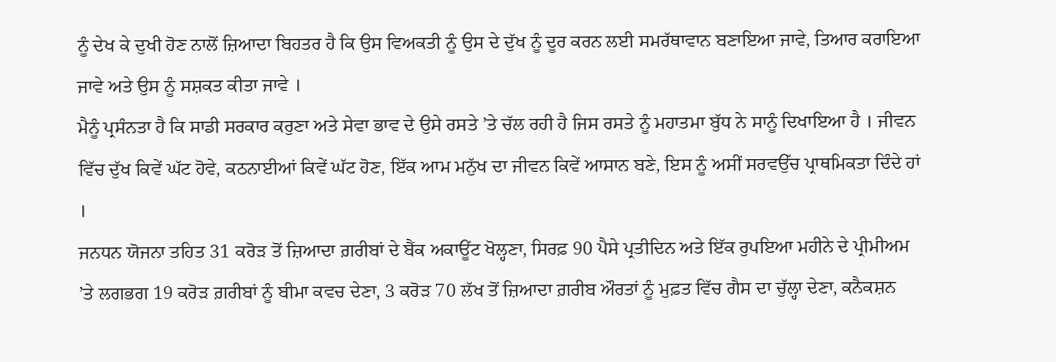ਨੂੰ ਦੇਖ ਕੇ ਦੁਖੀ ਹੋਣ ਨਾਲੋਂ ਜ਼ਿਆਦਾ ਬਿਹਤਰ ਹੈ ਕਿ ਉਸ ਵਿਅਕਤੀ ਨੂੰ ਉਸ ਦੇ ਦੁੱਖ ਨੂੰ ਦੂਰ ਕਰਨ ਲਈ ਸਮਰੱਥਾਵਾਨ ਬਣਾਇਆ ਜਾਵੇ, ਤਿਆਰ ਕਰਾਇਆ ਜਾਵੇ ਅਤੇ ਉਸ ਨੂੰ ਸਸ਼ਕਤ ਕੀਤਾ ਜਾਵੇ ।
ਮੈਨੂੰ ਪ੍ਰਸੰਨਤਾ ਹੈ ਕਿ ਸਾਡੀ ਸਰਕਾਰ ਕਰੁਣਾ ਅਤੇ ਸੇਵਾ ਭਾਵ ਦੇ ਉਸੇ ਰਸਤੇ ’ਤੇ ਚੱਲ ਰਹੀ ਹੈ ਜਿਸ ਰਸਤੇ ਨੂੰ ਮਹਾਤਮਾ ਬੁੱਧ ਨੇ ਸਾਨੂੰ ਦਿਖਾਇਆ ਹੈ । ਜੀਵਨ ਵਿੱਚ ਦੁੱਖ ਕਿਵੇਂ ਘੱਟ ਹੋਵੇ, ਕਠਨਾਈਆਂ ਕਿਵੇਂ ਘੱਟ ਹੋਣ, ਇੱਕ ਆਮ ਮਨੁੱਖ ਦਾ ਜੀਵਨ ਕਿਵੇਂ ਆਸਾਨ ਬਣੇ, ਇਸ ਨੂੰ ਅਸੀਂ ਸਰਵਉੱਚ ਪ੍ਰਾਥਮਿਕਤਾ ਦਿੰਦੇ ਹਾਂ ।
ਜਨਧਨ ਯੋਜਨਾ ਤਹਿਤ 31 ਕਰੋੜ ਤੋਂ ਜ਼ਿਆਦਾ ਗ਼ਰੀਬਾਂ ਦੇ ਬੈਂਕ ਅਕਾਊਂਟ ਖੋਲ੍ਹਣਾ, ਸਿਰਫ਼ 90 ਪੈਸੇ ਪ੍ਰਤੀਦਿਨ ਅਤੇ ਇੱਕ ਰੁਪਇਆ ਮਹੀਨੇ ਦੇ ਪ੍ਰੀਮੀਅਮ ’ਤੇ ਲਗਭਗ 19 ਕਰੋੜ ਗ਼ਰੀਬਾਂ ਨੂੰ ਬੀਮਾ ਕਵਚ ਦੇਣਾ, 3 ਕਰੋੜ 70 ਲੱਖ ਤੋਂ ਜ਼ਿਆਦਾ ਗ਼ਰੀਬ ਔਰਤਾਂ ਨੂੰ ਮੁਫ਼ਤ ਵਿੱਚ ਗੈਸ ਦਾ ਚੁੱਲ੍ਹਾ ਦੇਣਾ, ਕਨੈਕਸ਼ਨ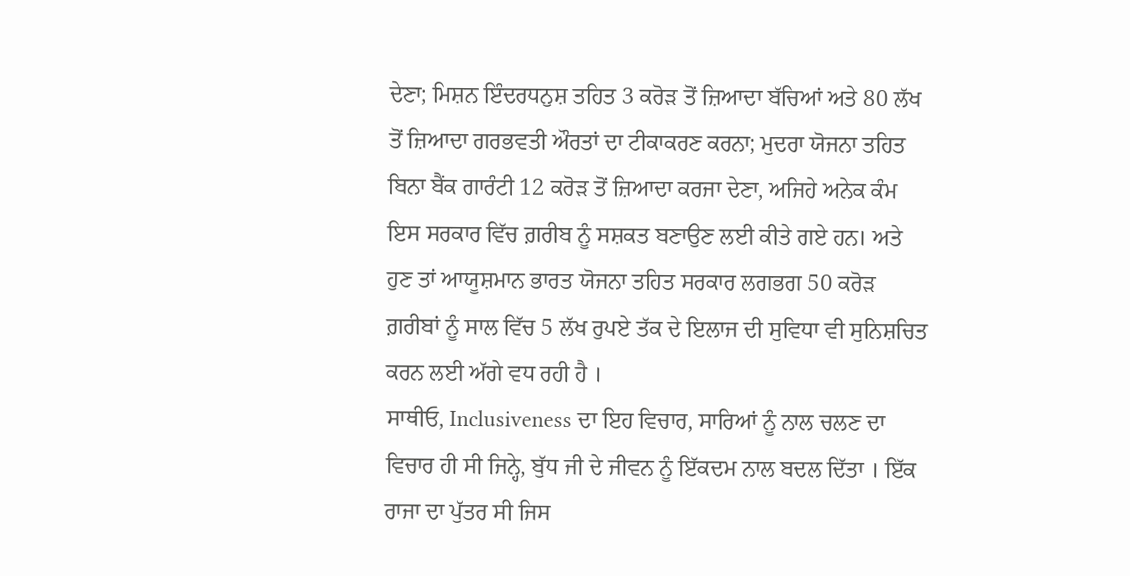ਦੇਣਾ; ਮਿਸ਼ਨ ਇੰਦਰਧਨੁਸ਼ ਤਹਿਤ 3 ਕਰੋੜ ਤੋਂ ਜ਼ਿਆਦਾ ਬੱਚਿਆਂ ਅਤੇ 80 ਲੱਖ ਤੋਂ ਜ਼ਿਆਦਾ ਗਰਭਵਤੀ ਔਰਤਾਂ ਦਾ ਟੀਕਾਕਰਣ ਕਰਨਾ; ਮੁਦਰਾ ਯੋਜਨਾ ਤਹਿਤ ਬਿਨਾ ਬੈਂਕ ਗਾਰੰਟੀ 12 ਕਰੋੜ ਤੋਂ ਜ਼ਿਆਦਾ ਕਰਜਾ ਦੇਣਾ, ਅਜਿਹੇ ਅਨੇਕ ਕੰਮ ਇਸ ਸਰਕਾਰ ਵਿੱਚ ਗ਼ਰੀਬ ਨੂੰ ਸਸ਼ਕਤ ਬਣਾਉਣ ਲਈ ਕੀਤੇ ਗਏ ਹਨ। ਅਤੇ ਹੁਣ ਤਾਂ ਆਯੂਸ਼ਮਾਨ ਭਾਰਤ ਯੋਜਨਾ ਤਹਿਤ ਸਰਕਾਰ ਲਗਭਗ 50 ਕਰੋੜ ਗ਼ਰੀਬਾਂ ਨੂੰ ਸਾਲ ਵਿੱਚ 5 ਲੱਖ ਰੁਪਏ ਤੱਕ ਦੇ ਇਲਾਜ ਦੀ ਸੁਵਿਧਾ ਵੀ ਸੁਨਿਸ਼ਚਿਤ ਕਰਨ ਲਈ ਅੱਗੇ ਵਧ ਰਹੀ ਹੈ ।
ਸਾਥੀਓ, Inclusiveness ਦਾ ਇਹ ਵਿਚਾਰ, ਸਾਰਿਆਂ ਨੂੰ ਨਾਲ ਚਲਣ ਦਾ ਵਿਚਾਰ ਹੀ ਸੀ ਜਿਨ੍ਹੇ, ਬੁੱਧ ਜੀ ਦੇ ਜੀਵਨ ਨੂੰ ਇੱਕਦਮ ਨਾਲ ਬਦਲ ਦਿੱਤਾ । ਇੱਕ ਰਾਜਾ ਦਾ ਪੁੱਤਰ ਸੀ ਜਿਸ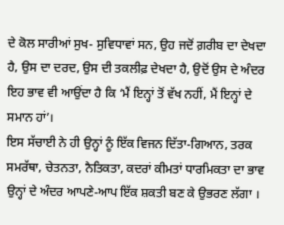ਦੇ ਕੋਲ ਸਾਰੀਆਂ ਸੁਖ- ਸੁਵਿਧਾਵਾਂ ਸਨ, ਉਹ ਜਦੋਂ ਗ਼ਰੀਬ ਦਾ ਦੇਖਦਾ ਹੈ, ਉਸ ਦਾ ਦਰਦ, ਉਸ ਦੀ ਤਕਲੀਫ਼ ਦੇਖਦਾ ਹੈ, ਉਦੋਂ ਉਸ ਦੇ ਅੰਦਰ ਇਹ ਭਾਵ ਵੀ ਆਉਂਦਾ ਹੈ ਕਿ ‘ਮੈਂ ਇਨ੍ਹਾਂ ਤੋਂ ਵੱਖ ਨਹੀਂ, ਮੈਂ ਇਨ੍ਹਾਂ ਦੇ ਸਮਾਨ ਹਾਂ’।
ਇਸ ਸੱਚਾਈ ਨੇ ਹੀ ਉਨ੍ਹਾਂ ਨੂੰ ਇੱਕ ਵਿਜਨ ਦਿੱਤਾ-ਗਿਆਨ, ਤਰਕ ਸਮਰੱਥਾ, ਚੇਤਨਤਾ, ਨੈਤਿਕਤਾ, ਕਦਰਾਂ ਕੀਮਤਾਂ ਧਾਰਮਿਕਤਾ ਦਾ ਭਾਵ ਉਨ੍ਹਾਂ ਦੇ ਅੰਦਰ ਆਪਣੇ-ਆਪ ਇੱਕ ਸ਼ਕਤੀ ਬਣ ਕੇ ਉਭਰਣ ਲੱਗਾ ।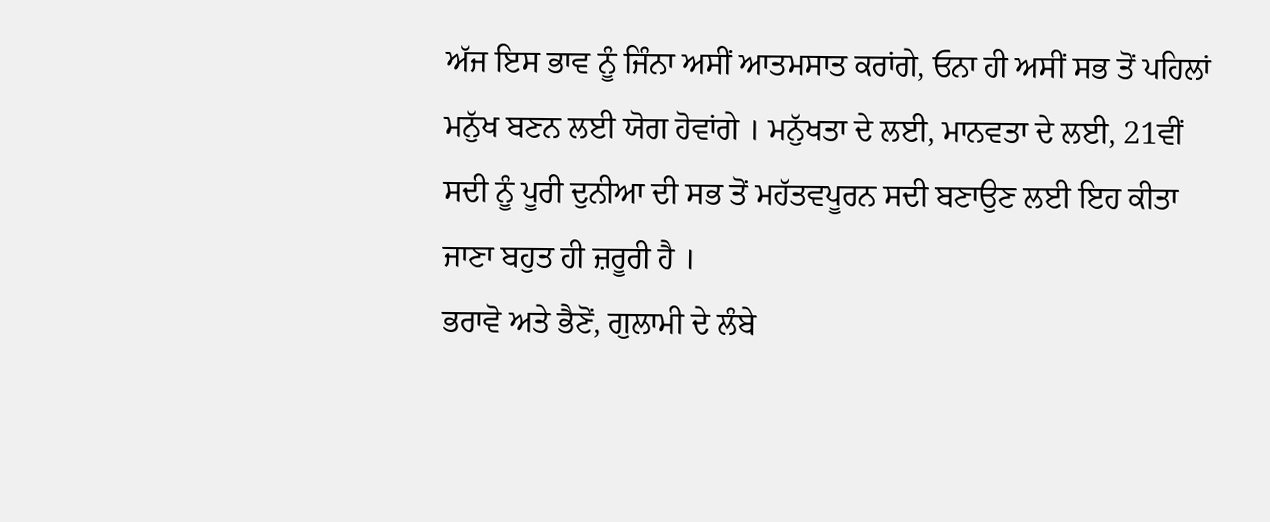ਅੱਜ ਇਸ ਭਾਵ ਨੂੰ ਜਿੰਨਾ ਅਸੀਂ ਆਤਮਸਾਤ ਕਰਾਂਗੇ, ਓਨਾ ਹੀ ਅਸੀਂ ਸਭ ਤੋਂ ਪਹਿਲਾਂ ਮਨੁੱਖ ਬਣਨ ਲਈ ਯੋਗ ਹੋਵਾਂਗੇ । ਮਨੁੱਖਤਾ ਦੇ ਲਈ, ਮਾਨਵਤਾ ਦੇ ਲਈ, 21ਵੀਂ ਸਦੀ ਨੂੰ ਪੂਰੀ ਦੁਨੀਆ ਦੀ ਸਭ ਤੋਂ ਮਹੱਤਵਪੂਰਨ ਸਦੀ ਬਣਾਉਣ ਲਈ ਇਹ ਕੀਤਾ ਜਾਣਾ ਬਹੁਤ ਹੀ ਜ਼ਰੂਰੀ ਹੈ ।
ਭਰਾਵੋ ਅਤੇ ਭੈਣੋਂ, ਗੁਲਾਮੀ ਦੇ ਲੰਬੇ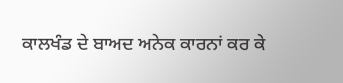ਕਾਲਖੰਡ ਦੇ ਬਾਅਦ ਅਨੇਕ ਕਾਰਨਾਂ ਕਰ ਕੇ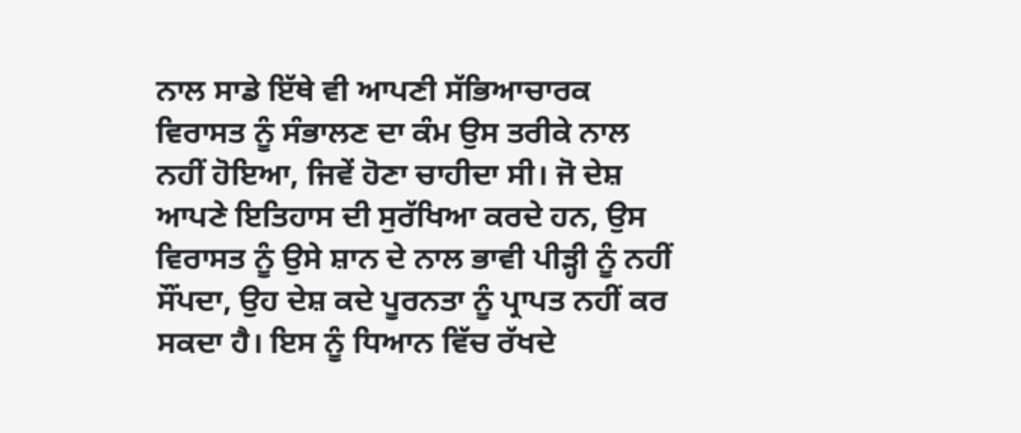ਨਾਲ ਸਾਡੇ ਇੱਥੇ ਵੀ ਆਪਣੀ ਸੱਭਿਆਚਾਰਕ ਵਿਰਾਸਤ ਨੂੰ ਸੰਭਾਲਣ ਦਾ ਕੰਮ ਉਸ ਤਰੀਕੇ ਨਾਲ ਨਹੀਂ ਹੋਇਆ, ਜਿਵੇਂ ਹੋਣਾ ਚਾਹੀਦਾ ਸੀ। ਜੋ ਦੇਸ਼ ਆਪਣੇ ਇਤਿਹਾਸ ਦੀ ਸੁਰੱਖਿਆ ਕਰਦੇ ਹਨ, ਉਸ ਵਿਰਾਸਤ ਨੂੰ ਉਸੇ ਸ਼ਾਨ ਦੇ ਨਾਲ ਭਾਵੀ ਪੀੜ੍ਹੀ ਨੂੰ ਨਹੀਂ ਸੌਂਪਦਾ, ਉਹ ਦੇਸ਼ ਕਦੇ ਪੂਰਨਤਾ ਨੂੰ ਪ੍ਰਾਪਤ ਨਹੀਂ ਕਰ ਸਕਦਾ ਹੈ। ਇਸ ਨੂੰ ਧਿਆਨ ਵਿੱਚ ਰੱਖਦੇ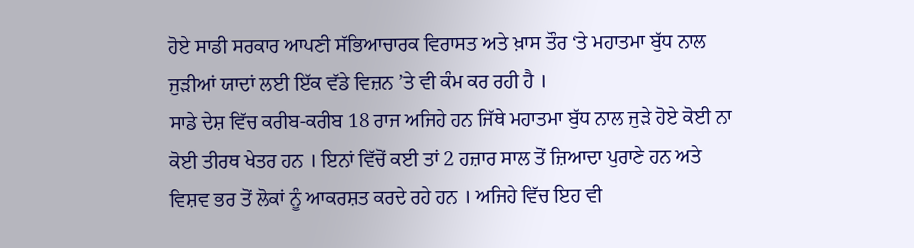ਹੋਏ ਸਾਡੀ ਸਰਕਾਰ ਆਪਣੀ ਸੱਭਿਆਚਾਰਕ ਵਿਰਾਸਤ ਅਤੇ ਖ਼ਾਸ ਤੌਰ ‘ਤੇ ਮਹਾਤਮਾ ਬੁੱਧ ਨਾਲ ਜੁੜੀਆਂ ਯਾਦਾਂ ਲਈ ਇੱਕ ਵੱਡੇ ਵਿਜ਼ਨ ’ਤੇ ਵੀ ਕੰਮ ਕਰ ਰਹੀ ਹੈ ।
ਸਾਡੇ ਦੇਸ਼ ਵਿੱਚ ਕਰੀਬ-ਕਰੀਬ 18 ਰਾਜ ਅਜਿਹੇ ਹਨ ਜਿੱਥੇ ਮਹਾਤਮਾ ਬੁੱਧ ਨਾਲ ਜੁੜੇ ਹੋਏ ਕੋਈ ਨਾ ਕੋਈ ਤੀਰਥ ਖੇਤਰ ਹਨ । ਇਨਾਂ ਵਿੱਚੋਂ ਕਈ ਤਾਂ 2 ਹਜ਼ਾਰ ਸਾਲ ਤੋਂ ਜ਼ਿਆਦਾ ਪੁਰਾਣੇ ਹਨ ਅਤੇ ਵਿਸ਼ਵ ਭਰ ਤੋਂ ਲੋਕਾਂ ਨੂੰ ਆਕਰਸ਼ਤ ਕਰਦੇ ਰਹੇ ਹਨ । ਅਜਿਹੇ ਵਿੱਚ ਇਹ ਵੀ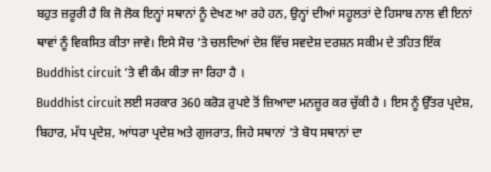ਬਹੁਤ ਜ਼ਰੂਰੀ ਹੈ ਕਿ ਜੋ ਲੋਕ ਇਨ੍ਹਾਂ ਸਥਾਨਾਂ ਨੂੰ ਦੇਖਣ ਆ ਰਹੇ ਹਨ, ਉਨ੍ਹਾਂ ਦੀਆਂ ਸਹੂਲਤਾਂ ਦੇ ਹਿਸਾਬ ਨਾਲ ਵੀ ਇਨਾਂ ਥਾਵਾਂ ਨੂੰ ਵਿਕਸਿਤ ਕੀਤਾ ਜਾਵੇ। ਇਸੇ ਸੋਚ ’ਤੇ ਚਲਦਿਆਂ ਦੇਸ਼ ਵਿੱਚ ਸਵਦੇਸ਼ ਦਰਸ਼ਨ ਸਕੀਮ ਦੇ ਤਹਿਤ ਇੱਕ Buddhist circuit ’ਤੇ ਵੀ ਕੰਮ ਕੀਤਾ ਜਾ ਰਿਹਾ ਹੈ ।
Buddhist circuit ਲਈ ਸਰਕਾਰ 360 ਕਰੋੜ ਰੁਪਏ ਤੋਂ ਜ਼ਿਆਦਾ ਮਨਜ਼ੂਰ ਕਰ ਚੁੱਕੀ ਹੈ । ਇਸ ਨੂੰ ਉੱਤਰ ਪ੍ਰਦੇਸ਼, ਬਿਹਾਰ, ਮੱਧ ਪ੍ਰਦੇਸ਼, ਆਂਧਰਾ ਪ੍ਰਦੇਸ਼ ਅਤੇ ਗੁਜਰਾਤ, ਜਿਹੇ ਸਥਾਨਾਂ ’ਤੇ ਬੋਧ ਸਥਾਨਾਂ ਦਾ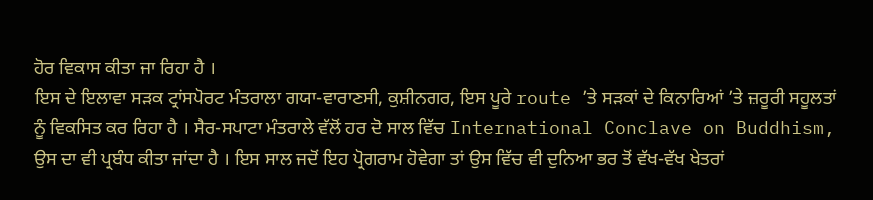ਹੋਰ ਵਿਕਾਸ ਕੀਤਾ ਜਾ ਰਿਹਾ ਹੈ ।
ਇਸ ਦੇ ਇਲਾਵਾ ਸੜਕ ਟ੍ਰਾਂਸਪੋਰਟ ਮੰਤਰਾਲਾ ਗਯਾ-ਵਾਰਾਣਸੀ, ਕੁਸ਼ੀਨਗਰ, ਇਸ ਪੂਰੇ route ’ਤੇ ਸੜਕਾਂ ਦੇ ਕਿਨਾਰਿਆਂ ’ਤੇ ਜ਼ਰੂਰੀ ਸਹੂਲਤਾਂ ਨੂੰ ਵਿਕਸਿਤ ਕਰ ਰਿਹਾ ਹੈ । ਸੈਰ-ਸਪਾਟਾ ਮੰਤਰਾਲੇ ਵੱਲੋਂ ਹਰ ਦੋ ਸਾਲ ਵਿੱਚ International Conclave on Buddhism, ਉਸ ਦਾ ਵੀ ਪ੍ਰਬੰਧ ਕੀਤਾ ਜਾਂਦਾ ਹੈ । ਇਸ ਸਾਲ ਜਦੋਂ ਇਹ ਪ੍ਰੋਗਰਾਮ ਹੋਵੇਗਾ ਤਾਂ ਉਸ ਵਿੱਚ ਵੀ ਦੁਨਿਆ ਭਰ ਤੋਂ ਵੱਖ-ਵੱਖ ਖੇਤਰਾਂ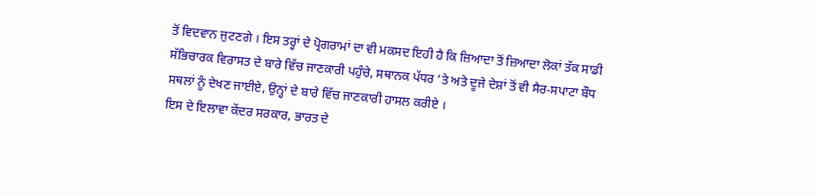ਤੋਂ ਵਿਦਵਾਨ ਜੁਟਣਗੇ । ਇਸ ਤਰ੍ਹਾਂ ਦੇ ਪ੍ਰੋਗਰਾਮਾਂ ਦਾ ਵੀ ਮਕਸਦ ਇਹੀ ਹੈ ਕਿ ਜ਼ਿਆਦਾ ਤੋਂ ਜ਼ਿਆਦਾ ਲੋਕਾਂ ਤੱਕ ਸਾਡੀ ਸੱਭਿਚਾਰਕ ਵਿਰਾਸਤ ਦੇ ਬਾਰੇ ਵਿੱਚ ਜਾਣਕਾਰੀ ਪਹੁੰਚੇ, ਸਥਾਨਕ ਪੱਧਰ ’ਤੇ ਅਤੇ ਦੂਜੇ ਦੇਸ਼ਾਂ ਤੋਂ ਵੀ ਸੈਰ-ਸਪਾਟਾ ਬੌਧ ਸਥਲਾਂ ਨੂੰ ਦੇਖਣ ਜਾਈਏ, ਉਨ੍ਹਾਂ ਦੇ ਬਾਰੇ ਵਿੱਚ ਜਾਣਕਾਰੀ ਹਾਸਲ ਕਰੀਏ ।
ਇਸ ਦੇ ਇਲਾਵਾ ਕੇਂਦਰ ਸਰਕਾਰ, ਭਾਰਤ ਦੇ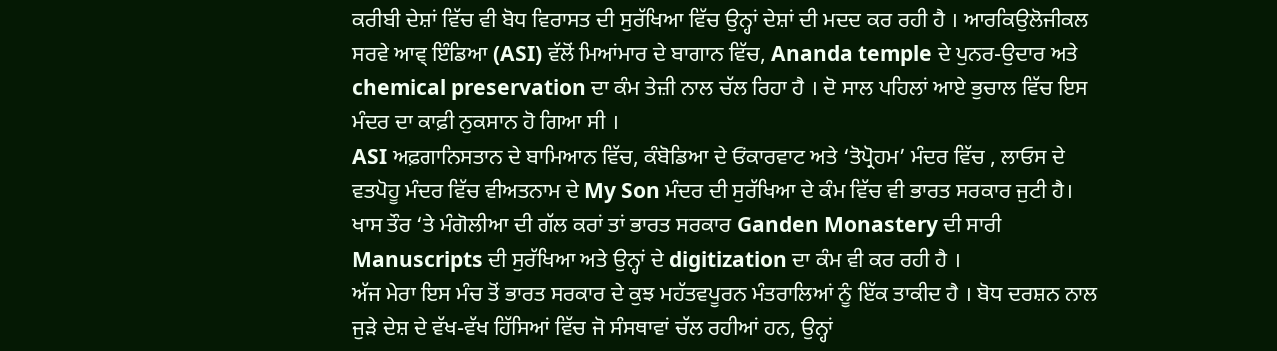ਕਰੀਬੀ ਦੇਸ਼ਾਂ ਵਿੱਚ ਵੀ ਬੋਧ ਵਿਰਾਸਤ ਦੀ ਸੁਰੱਖਿਆ ਵਿੱਚ ਉਨ੍ਹਾਂ ਦੇਸ਼ਾਂ ਦੀ ਮਦਦ ਕਰ ਰਹੀ ਹੈ । ਆਰਕਿਉਲੋਜੀਕਲ ਸਰਵੇ ਆਵ੍ ਇੰਡਿਆ (ASI) ਵੱਲੋਂ ਮਿਆਂਮਾਰ ਦੇ ਬਾਗਾਨ ਵਿੱਚ, Ananda temple ਦੇ ਪੁਨਰ-ਉਦਾਰ ਅਤੇ chemical preservation ਦਾ ਕੰਮ ਤੇਜ਼ੀ ਨਾਲ ਚੱਲ ਰਿਹਾ ਹੈ । ਦੋ ਸਾਲ ਪਹਿਲਾਂ ਆਏ ਭੁਚਾਲ ਵਿੱਚ ਇਸ ਮੰਦਰ ਦਾ ਕਾਫ਼ੀ ਨੁਕਸਾਨ ਹੋ ਗਿਆ ਸੀ ।
ASI ਅਫ਼ਗਾਨਿਸਤਾਨ ਦੇ ਬਾਮਿਆਨ ਵਿੱਚ, ਕੰਬੋਡਿਆ ਦੇ ਓਂਕਾਰਵਾਟ ਅਤੇ ‘ਤੋਪ੍ਰੋਹਮ’ ਮੰਦਰ ਵਿੱਚ , ਲਾਓਸ ਦੇ ਵਤਪੋਹੂ ਮੰਦਰ ਵਿੱਚ ਵੀਅਤਨਾਮ ਦੇ My Son ਮੰਦਰ ਦੀ ਸੁਰੱਖਿਆ ਦੇ ਕੰਮ ਵਿੱਚ ਵੀ ਭਾਰਤ ਸਰਕਾਰ ਜੁਟੀ ਹੈ। ਖਾਸ ਤੌਰ ‘ਤੇ ਮੰਗੋਲੀਆ ਦੀ ਗੱਲ ਕਰਾਂ ਤਾਂ ਭਾਰਤ ਸਰਕਾਰ Ganden Monastery ਦੀ ਸਾਰੀ Manuscripts ਦੀ ਸੁਰੱਖਿਆ ਅਤੇ ਉਨ੍ਹਾਂ ਦੇ digitization ਦਾ ਕੰਮ ਵੀ ਕਰ ਰਹੀ ਹੈ ।
ਅੱਜ ਮੇਰਾ ਇਸ ਮੰਚ ਤੋਂ ਭਾਰਤ ਸਰਕਾਰ ਦੇ ਕੁਝ ਮਹੱਤਵਪੂਰਨ ਮੰਤਰਾਲਿਆਂ ਨੂੰ ਇੱਕ ਤਾਕੀਦ ਹੈ । ਬੋਧ ਦਰਸ਼ਨ ਨਾਲ ਜੁੜੇ ਦੇਸ਼ ਦੇ ਵੱਖ-ਵੱਖ ਹਿੱਸਿਆਂ ਵਿੱਚ ਜੋ ਸੰਸਥਾਵਾਂ ਚੱਲ ਰਹੀਆਂ ਹਨ, ਉਨ੍ਹਾਂ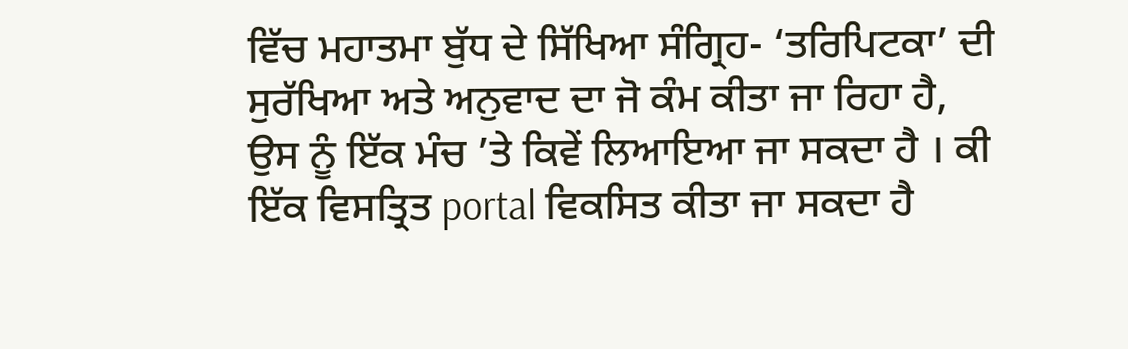ਵਿੱਚ ਮਹਾਤਮਾ ਬੁੱਧ ਦੇ ਸਿੱਖਿਆ ਸੰਗ੍ਰਿਹ- ‘ਤਰਿਪਿਟਕਾ’ ਦੀ ਸੁਰੱਖਿਆ ਅਤੇ ਅਨੁਵਾਦ ਦਾ ਜੋ ਕੰਮ ਕੀਤਾ ਜਾ ਰਿਹਾ ਹੈ, ਉਸ ਨੂੰ ਇੱਕ ਮੰਚ ’ਤੇ ਕਿਵੇਂ ਲਿਆਇਆ ਜਾ ਸਕਦਾ ਹੈ । ਕੀ ਇੱਕ ਵਿਸਤ੍ਰਿਤ portal ਵਿਕਸਿਤ ਕੀਤਾ ਜਾ ਸਕਦਾ ਹੈ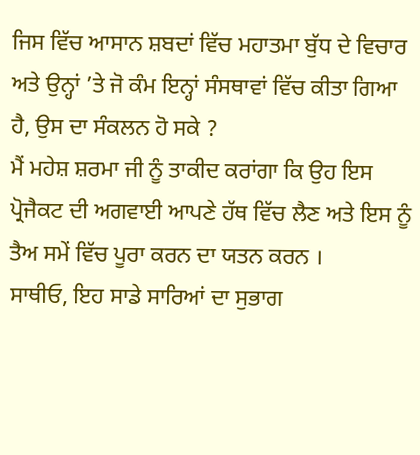ਜਿਸ ਵਿੱਚ ਆਸਾਨ ਸ਼ਬਦਾਂ ਵਿੱਚ ਮਹਾਤਮਾ ਬੁੱਧ ਦੇ ਵਿਚਾਰ ਅਤੇ ਉਨ੍ਹਾਂ ’ਤੇ ਜੋ ਕੰਮ ਇਨ੍ਹਾਂ ਸੰਸਥਾਵਾਂ ਵਿੱਚ ਕੀਤਾ ਗਿਆ ਹੈ, ਉਸ ਦਾ ਸੰਕਲਨ ਹੋ ਸਕੇ ?
ਮੈਂ ਮਹੇਸ਼ ਸ਼ਰਮਾ ਜੀ ਨੂੰ ਤਾਕੀਦ ਕਰਾਂਗਾ ਕਿ ਉਹ ਇਸ ਪ੍ਰੋਜੈਕਟ ਦੀ ਅਗਵਾਈ ਆਪਣੇ ਹੱਥ ਵਿੱਚ ਲੈਣ ਅਤੇ ਇਸ ਨੂੰ ਤੈਅ ਸਮੇਂ ਵਿੱਚ ਪੂਰਾ ਕਰਨ ਦਾ ਯਤਨ ਕਰਨ ।
ਸਾਥੀਓ, ਇਹ ਸਾਡੇ ਸਾਰਿਆਂ ਦਾ ਸੁਭਾਗ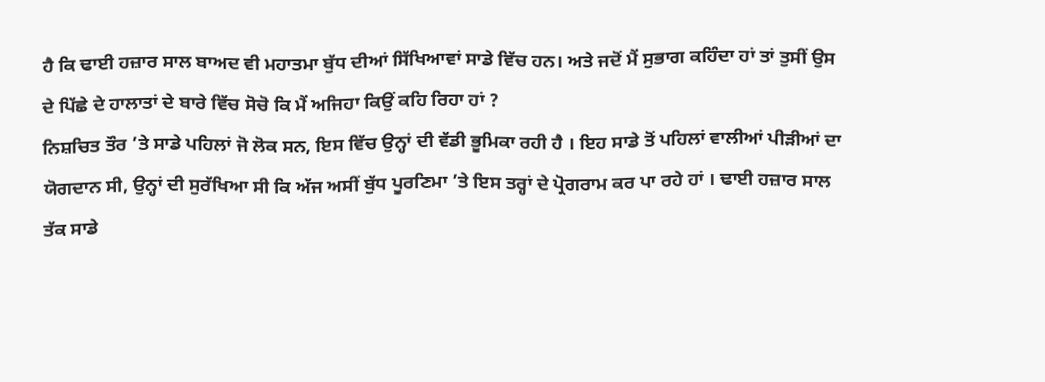ਹੈ ਕਿ ਢਾਈ ਹਜ਼ਾਰ ਸਾਲ ਬਾਅਦ ਵੀ ਮਹਾਤਮਾ ਬੁੱਧ ਦੀਆਂ ਸਿੱਖਿਆਵਾਂ ਸਾਡੇ ਵਿੱਚ ਹਨ। ਅਤੇ ਜਦੋਂ ਮੈਂ ਸੁਭਾਗ ਕਹਿੰਦਾ ਹਾਂ ਤਾਂ ਤੁਸੀਂ ਉਸ ਦੇ ਪਿੱਛੇ ਦੇ ਹਾਲਾਤਾਂ ਦੇ ਬਾਰੇ ਵਿੱਚ ਸੋਚੋ ਕਿ ਮੈਂ ਅਜਿਹਾ ਕਿਉਂ ਕਹਿ ਰਿਹਾ ਹਾਂ ?
ਨਿਸ਼ਚਿਤ ਤੌਰ ’ਤੇ ਸਾਡੇ ਪਹਿਲਾਂ ਜੋ ਲੋਕ ਸਨ, ਇਸ ਵਿੱਚ ਉਨ੍ਹਾਂ ਦੀ ਵੱਡੀ ਭੂਮਿਕਾ ਰਹੀ ਹੈ । ਇਹ ਸਾਡੇ ਤੋਂ ਪਹਿਲਾਂ ਵਾਲੀਆਂ ਪੀੜੀਆਂ ਦਾ ਯੋਗਦਾਨ ਸੀ, ਉਨ੍ਹਾਂ ਦੀ ਸੁਰੱਖਿਆ ਸੀ ਕਿ ਅੱਜ ਅਸੀਂ ਬੁੱਧ ਪੂਰਣਿਮਾ ’ਤੇ ਇਸ ਤਰ੍ਹਾਂ ਦੇ ਪ੍ਰੋਗਰਾਮ ਕਰ ਪਾ ਰਹੇ ਹਾਂ । ਢਾਈ ਹਜ਼ਾਰ ਸਾਲ ਤੱਕ ਸਾਡੇ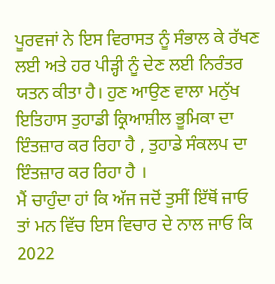ਪੂਰਵਜਾਂ ਨੇ ਇਸ ਵਿਰਾਸਤ ਨੂੰ ਸੰਭਾਲ ਕੇ ਰੱਖਣ ਲਈ ਅਤੇ ਹਰ ਪੀੜ੍ਹੀ ਨੂੰ ਦੇਣ ਲਈ ਨਿਰੰਤਰ ਯਤਨ ਕੀਤਾ ਹੈ। ਹੁਣ ਆਉਣ ਵਾਲਾ ਮਨੁੱਖ ਇਤਿਹਾਸ ਤੁਹਾਡੀ ਕ੍ਰਿਆਸ਼ੀਲ ਭੂਮਿਕਾ ਦਾ ਇੰਤਜ਼ਾਰ ਕਰ ਰਿਹਾ ਹੈ , ਤੁਹਾਡੇ ਸੰਕਲਪ ਦਾ ਇੰਤਜ਼ਾਰ ਕਰ ਰਿਹਾ ਹੈ ।
ਮੈਂ ਚਾਹੁੰਦਾ ਹਾਂ ਕਿ ਅੱਜ ਜਦੋਂ ਤੁਸੀਂ ਇੱਥੋਂ ਜਾਓ ਤਾਂ ਮਨ ਵਿੱਚ ਇਸ ਵਿਚਾਰ ਦੇ ਨਾਲ ਜਾਓ ਕਿ 2022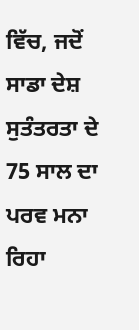ਵਿੱਚ, ਜਦੋਂ ਸਾਡਾ ਦੇਸ਼ ਸੁਤੰਤਰਤਾ ਦੇ 75 ਸਾਲ ਦਾ ਪਰਵ ਮਨਾ ਰਿਹਾ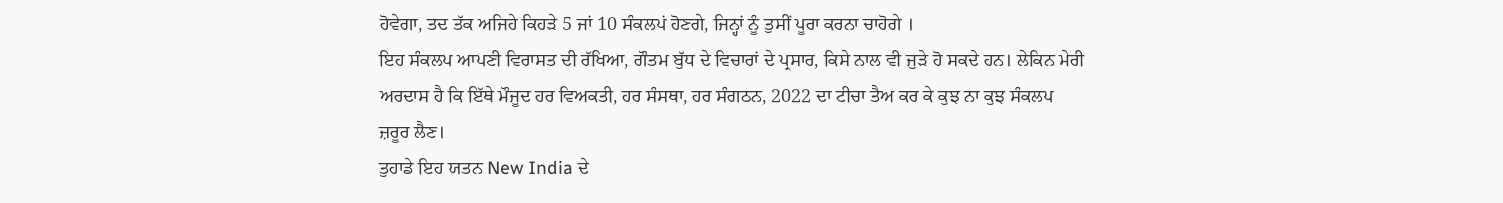ਹੋਵੇਗਾ, ਤਦ ਤੱਕ ਅਜਿਹੇ ਕਿਹੜੇ 5 ਜਾਂ 10 ਸੰਕਲਪਂ ਹੋਣਗੇ, ਜਿਨ੍ਹਾਂ ਨੂੰ ਤੁਸੀਂ ਪੂਰਾ ਕਰਨਾ ਚਾਹੋਗੇ ।
ਇਹ ਸੰਕਲਪ ਆਪਣੀ ਵਿਰਾਸਤ ਦੀ ਰੱਖਿਆ, ਗੌਤਮ ਬੁੱਧ ਦੇ ਵਿਚਾਰਾਂ ਦੇ ਪ੍ਰਸਾਰ, ਕਿਸੇ ਨਾਲ ਵੀ ਜੁੜੇ ਹੋ ਸਕਦੇ ਹਨ। ਲੇਕਿਨ ਮੇਰੀ ਅਰਦਾਸ ਹੈ ਕਿ ਇੱਥੇ ਮੌਜੂਦ ਹਰ ਵਿਅਕਤੀ, ਹਰ ਸੰਸਥਾ, ਹਰ ਸੰਗਠਨ, 2022 ਦਾ ਟੀਚਾ ਤੈਅ ਕਰ ਕੇ ਕੁਝ ਨਾ ਕੁਝ ਸੰਕਲਪ ਜ਼ਰੂਰ ਲੈਣ।
ਤੁਹਾਡੇ ਇਹ ਯਤਨ New India ਦੇ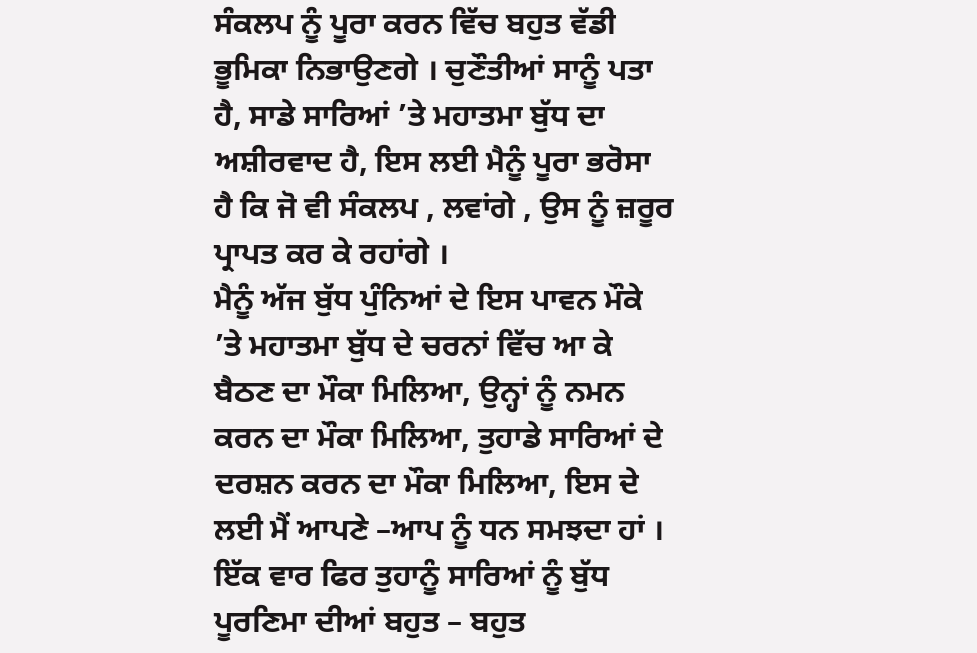ਸੰਕਲਪ ਨੂੰ ਪੂਰਾ ਕਰਨ ਵਿੱਚ ਬਹੁਤ ਵੱਡੀ ਭੂਮਿਕਾ ਨਿਭਾਉਣਗੇ । ਚੁਣੌਤੀਆਂ ਸਾਨੂੰ ਪਤਾ ਹੈ, ਸਾਡੇ ਸਾਰਿਆਂ ’ਤੇ ਮਹਾਤਮਾ ਬੁੱਧ ਦਾ ਅਸ਼ੀਰਵਾਦ ਹੈ, ਇਸ ਲਈ ਮੈਨੂੰ ਪੂਰਾ ਭਰੋਸਾ ਹੈ ਕਿ ਜੋ ਵੀ ਸੰਕਲਪ , ਲਵਾਂਗੇ , ਉਸ ਨੂੰ ਜ਼ਰੂਰ ਪ੍ਰਾਪਤ ਕਰ ਕੇ ਰਹਾਂਗੇ ।
ਮੈਨੂੰ ਅੱਜ ਬੁੱਧ ਪੁੰਨਿਆਂ ਦੇ ਇਸ ਪਾਵਨ ਮੌਕੇ ’ਤੇ ਮਹਾਤਮਾ ਬੁੱਧ ਦੇ ਚਰਨਾਂ ਵਿੱਚ ਆ ਕੇ ਬੈਠਣ ਦਾ ਮੌਕਾ ਮਿਲਿਆ, ਉਨ੍ਹਾਂ ਨੂੰ ਨਮਨ ਕਰਨ ਦਾ ਮੌਕਾ ਮਿਲਿਆ, ਤੁਹਾਡੇ ਸਾਰਿਆਂ ਦੇ ਦਰਸ਼ਨ ਕਰਨ ਦਾ ਮੌਕਾ ਮਿਲਿਆ, ਇਸ ਦੇ ਲਈ ਮੈਂ ਆਪਣੇ –ਆਪ ਨੂੰ ਧਨ ਸਮਝਦਾ ਹਾਂ ।
ਇੱਕ ਵਾਰ ਫਿਰ ਤੁਹਾਨੂੰ ਸਾਰਿਆਂ ਨੂੰ ਬੁੱਧ ਪੂਰਣਿਮਾ ਦੀਆਂ ਬਹੁਤ – ਬਹੁਤ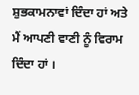ਸ਼ੁਭਕਾਮਨਾਵਾਂ ਦਿੰਦਾ ਹਾਂ ਅਤੇ ਮੈਂ ਆਪਣੀ ਵਾਣੀ ਨੂੰ ਵਿਰਾਮ ਦਿੰਦਾ ਹਾਂ ।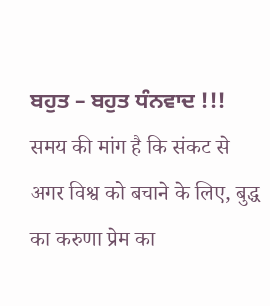ਬਹੁਤ – ਬਹੁਤ ਧੰਨਵਾਦ !!!
समय की मांग है कि संकट से अगर विश्व को बचाने के लिए, बुद्ध का करुणा प्रेम का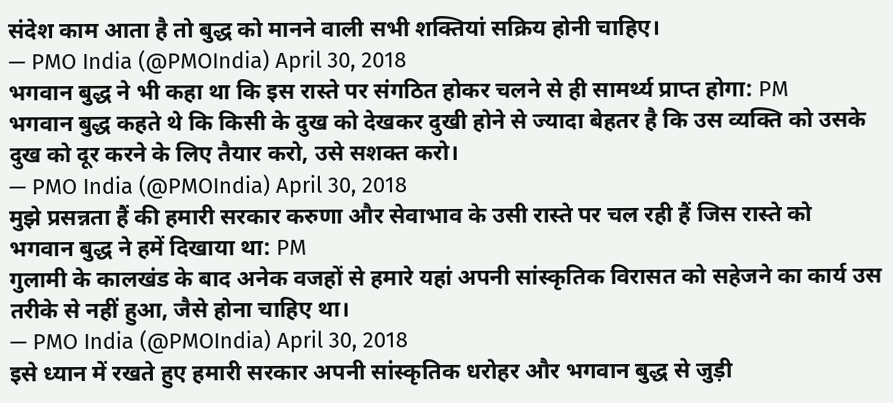संदेश काम आता है तो बुद्ध को मानने वाली सभी शक्तियां सक्रिय होनी चाहिए।
— PMO India (@PMOIndia) April 30, 2018
भगवान बुद्ध ने भी कहा था कि इस रास्ते पर संगठित होकर चलने से ही सामर्थ्य प्राप्त होगा: PM
भगवान बुद्ध कहते थे कि किसी के दुख को देखकर दुखी होने से ज्यादा बेहतर है कि उस व्यक्ति को उसके दुख को दूर करने के लिए तैयार करो, उसे सशक्त करो।
— PMO India (@PMOIndia) April 30, 2018
मुझे प्रसन्नता हैं की हमारी सरकार करुणा और सेवाभाव के उसी रास्ते पर चल रही हैं जिस रास्ते को भगवान बुद्ध ने हमें दिखाया था: PM
गुलामी के कालखंड के बाद अनेक वजहों से हमारे यहां अपनी सांस्कृतिक विरासत को सहेजने का कार्य उस तरीके से नहीं हुआ, जैसे होना चाहिए था।
— PMO India (@PMOIndia) April 30, 2018
इसे ध्यान में रखते हुए हमारी सरकार अपनी सांस्कृतिक धरोहर और भगवान बुद्ध से जुड़ी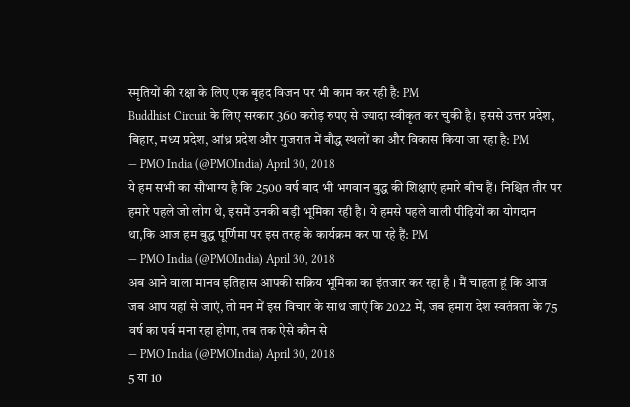स्मृतियों की रक्षा के लिए एक बृहद विजन पर भी काम कर रही है: PM
Buddhist Circuit के लिए सरकार 360 करोड़ रुपए से ज्यादा स्वीकृत कर चुकी है। इससे उत्तर प्रदेश, बिहार, मध्य प्रदेश, आंध्र प्रदेश और गुजरात में बौद्ध स्थलों का और विकास किया जा रहा है: PM
— PMO India (@PMOIndia) April 30, 2018
ये हम सभी का सौभाग्य है कि 2500 वर्ष बाद भी भगवान बुद्ध की शिक्षाएं हमारे बीच हैं। निश्चित तौर पर हमारे पहले जो लोग थे, इसमें उनकी बड़ी भूमिका रही है। ये हमसे पहले वाली पीढ़ियों का योगदान था,कि आज हम बुद्ध पूर्णिमा पर इस तरह के कार्यक्रम कर पा रहे हैं: PM
— PMO India (@PMOIndia) April 30, 2018
अब आने वाला मानव इतिहास आपकी सक्रिय भूमिका का इंतजार कर रहा है । मैं चाहता हूं कि आज जब आप यहां से जाएं, तो मन में इस विचार के साथ जाएं कि 2022 में, जब हमारा देश स्वतंत्रता के 75 वर्ष का पर्व मना रहा होगा, तब तक ऐसे कौन से
— PMO India (@PMOIndia) April 30, 2018
5 या 10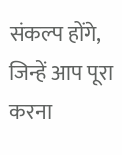संकल्प होंगे, जिन्हें आप पूरा करना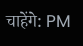चाहेंगे: PM